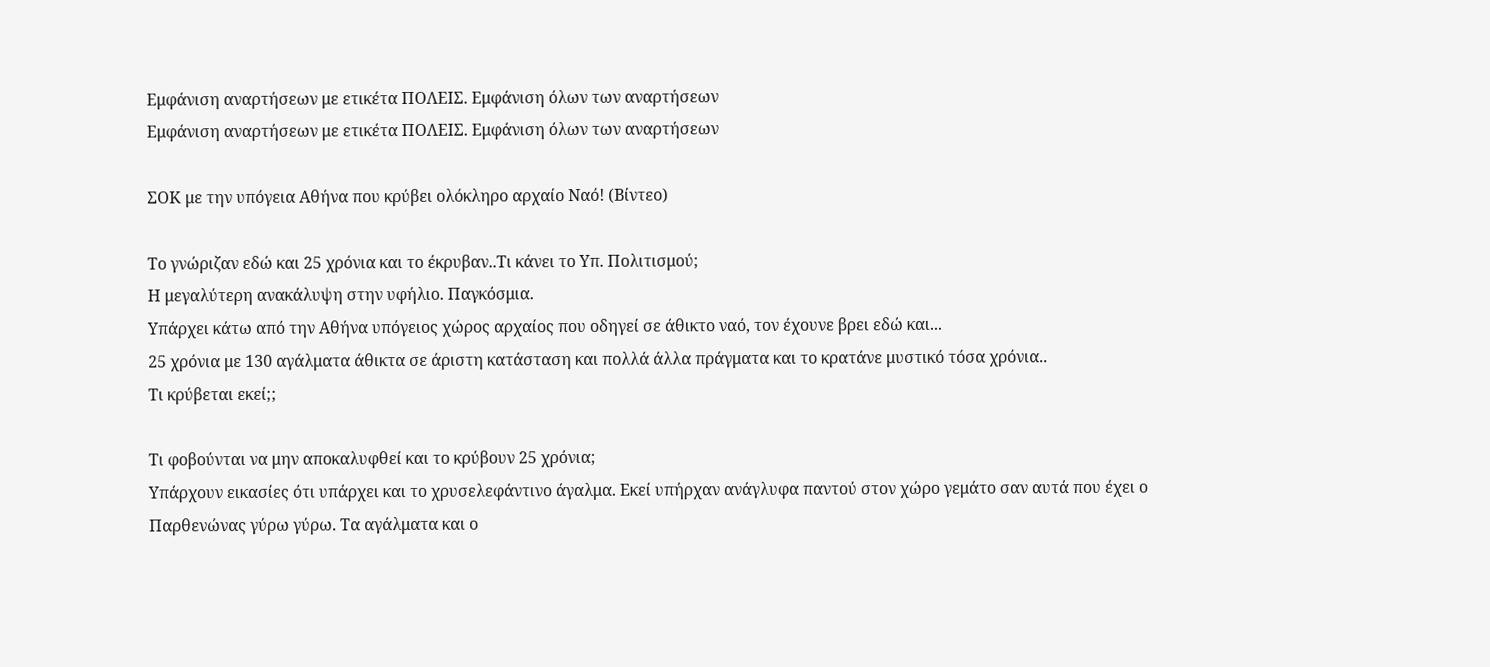Εμφάνιση αναρτήσεων με ετικέτα ΠΟΛΕΙΣ. Εμφάνιση όλων των αναρτήσεων
Εμφάνιση αναρτήσεων με ετικέτα ΠΟΛΕΙΣ. Εμφάνιση όλων των αναρτήσεων

ΣΟΚ με την υπόγεια Αθήνα που κρύβει ολόκληρο αρχαίο Ναό! (Βίντεο)

Το γνώριζαν εδώ και 25 χρόνια και το έκρυβαν..Τι κάνει το Υπ. Πολιτισμού;
Η μεγαλύτερη ανακάλυψη στην υφήλιο. Παγκόσμια.
Υπάρχει κάτω από την Αθήνα υπόγειος χώρος αρχαίος που οδηγεί σε άθικτο ναό, τον έχουνε βρει εδώ και...
25 χρόνια με 130 αγάλματα άθικτα σε άριστη κατάσταση και πολλά άλλα πράγματα και το κρατάνε μυστικό τόσα χρόνια..
Τι κρύβεται εκεί;;

Τι φοβούνται να μην αποκαλυφθεί και το κρύβουν 25 χρόνια;
Υπάρχουν εικασίες ότι υπάρχει και το χρυσελεφάντινο άγαλμα. Εκεί υπήρχαν ανάγλυφα παντού στον χώρο γεμάτο σαν αυτά που έχει ο Παρθενώνας γύρω γύρω. Τα αγάλματα και ο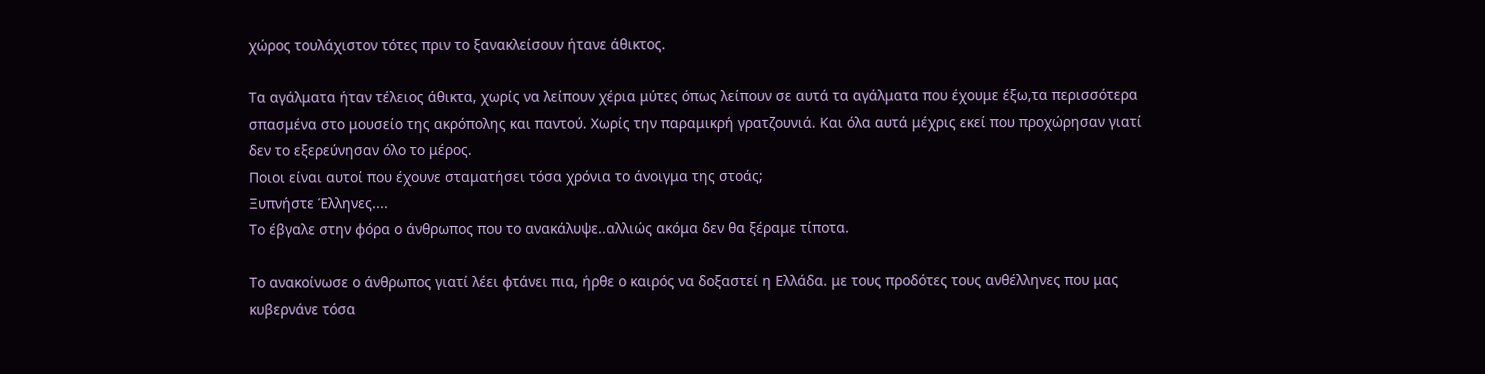χώρος τουλάχιστον τότες πριν το ξανακλείσουν ήτανε άθικτος.

Τα αγάλματα ήταν τέλειος άθικτα, χωρίς να λείπουν χέρια μύτες όπως λείπουν σε αυτά τα αγάλματα που έχουμε έξω,τα περισσότερα σπασμένα στο μουσείο της ακρόπολης και παντού. Χωρίς την παραμικρή γρατζουνιά. Και όλα αυτά μέχρις εκεί που προχώρησαν γιατί δεν το εξερεύνησαν όλο το μέρος.
Ποιοι είναι αυτοί που έχουνε σταματήσει τόσα χρόνια το άνοιγμα της στοάς;
Ξυπνήστε Έλληνες....
Το έβγαλε στην φόρα ο άνθρωπος που το ανακάλυψε..αλλιώς ακόμα δεν θα ξέραμε τίποτα.

Το ανακοίνωσε ο άνθρωπος γιατί λέει φτάνει πια, ήρθε ο καιρός να δοξαστεί η Ελλάδα. με τους προδότες τους ανθέλληνες που μας κυβερνάνε τόσα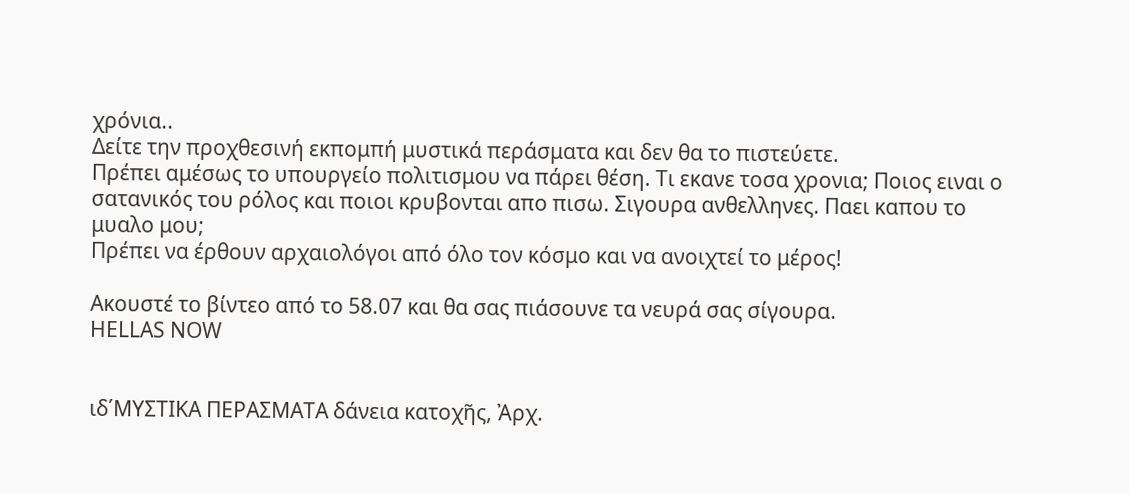χρόνια..
Δείτε την προχθεσινή εκπομπή μυστικά περάσματα και δεν θα το πιστεύετε.
Πρέπει αμέσως το υπουργείο πολιτισμου να πάρει θέση. Τι εκανε τοσα χρονια; Ποιος ειναι ο σατανικός του ρόλος και ποιοι κρυβονται απο πισω. Σιγουρα ανθελληνες. Παει καπου το μυαλο μου;
Πρέπει να έρθουν αρχαιολόγοι από όλο τον κόσμο και να ανοιχτεί το μέρος!

Ακουστέ το βίντεο από το 58.07 και θα σας πιάσουνε τα νευρά σας σίγουρα.
HELLAS NOW


ιδ΄ΜΥΣΤΙΚΑ ΠΕΡΑΣΜΑΤΑ δάνεια κατοχῆς, Ἀρχ.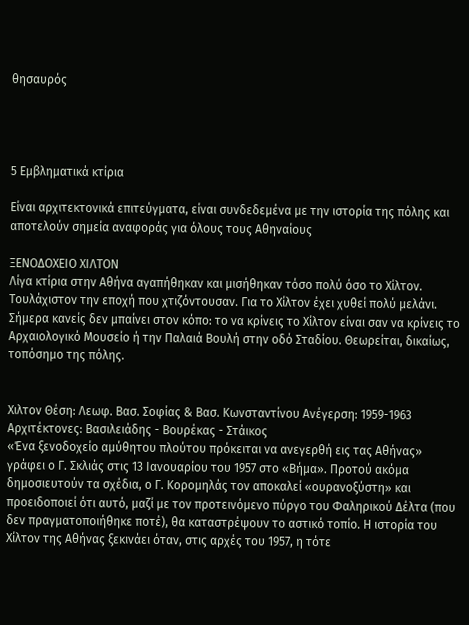θησαυρός




5 Εμβληματικά κτίρια

Είναι αρχιτεκτονικά επιτεύγματα, είναι συνδεδεμένα με την ιστορία της πόλης και αποτελούν σημεία αναφοράς για όλους τους Αθηναίους

ΞΕΝΟΔΟΧΕΙΟ ΧΙΛΤΟΝ
Λίγα κτίρια στην Αθήνα αγαπήθηκαν και μισήθηκαν τόσο πολύ όσο το Χίλτον. Τουλάχιστον την εποχή που χτιζόντουσαν. Για το Χίλτον έχει χυθεί πολύ μελάνι. Σήμερα κανείς δεν μπαίνει στον κόπο: το να κρίνεις το Χίλτον είναι σαν να κρίνεις το Αρχαιολογικό Μουσείο ή την Παλαιά Βουλή στην οδό Σταδίου. Θεωρείται, δικαίως, τοπόσημο της πόλης.


Χιλτον Θέση: Λεωφ. Βασ. Σοφίας & Βασ. Κωνσταντίνου Ανέγερση: 1959-1963 Αρχιτέκτονες: Βασιλειάδης - Βουρέκας - Στάικος
«Ένα ξενοδοχείο αμύθητου πλούτου πρόκειται να ανεγερθή εις τας Αθήνας» γράφει ο Γ. Σκλιάς στις 13 Ιανουαρίου του 1957 στο «Βήμα». Προτού ακόμα δημοσιευτούν τα σχέδια, ο Γ. Κορομηλάς τον αποκαλεί «ουρανοξύστη» και προειδοποιεί ότι αυτό, μαζί με τον προτεινόμενο πύργο του Φαληρικού Δέλτα (που δεν πραγματοποιήθηκε ποτέ), θα καταστρέψουν το αστικό τοπίο. Η ιστορία του Χίλτον της Αθήνας ξεκινάει όταν, στις αρχές του 1957, η τότε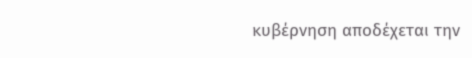κυβέρνηση αποδέχεται την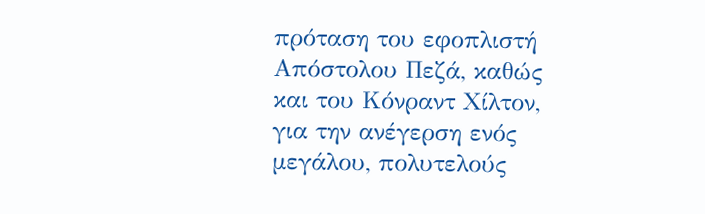πρόταση του εφοπλιστή Απόστολου Πεζά, καθώς και του Κόνραντ Χίλτον, για την ανέγερση ενός μεγάλου, πολυτελούς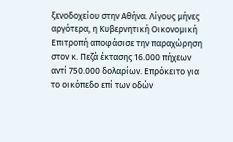ξενοδοχείου στην Αθήνα. Λίγους μήνες αργότερα, η Κυβερνητική Οικονομική Επιτροπή αποφάσισε την παραχώρηση στον κ. Πεζά έκτασης 16.000 πήχεων αντί 750.000 δολαρίων. Επρόκειτο για το οικόπεδο επί των οδών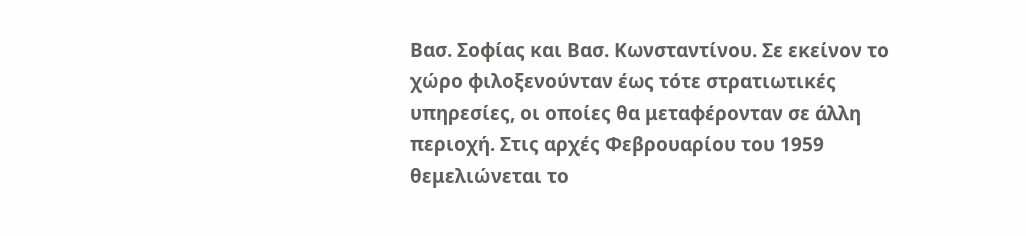Βασ. Σοφίας και Βασ. Κωνσταντίνου. Σε εκείνον το χώρο φιλοξενούνταν έως τότε στρατιωτικές υπηρεσίες, οι οποίες θα μεταφέρονταν σε άλλη περιοχή. Στις αρχές Φεβρουαρίου του 1959 θεμελιώνεται το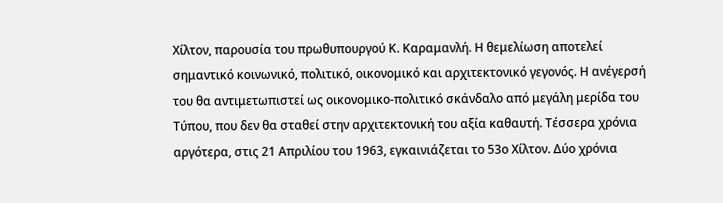Χίλτον, παρουσία του πρωθυπουργού Κ. Καραμανλή. Η θεμελίωση αποτελεί σημαντικό κοινωνικό, πολιτικό, οικονομικό και αρχιτεκτονικό γεγονός. Η ανέγερσή του θα αντιμετωπιστεί ως οικονομικο-πολιτικό σκάνδαλο από μεγάλη μερίδα του Τύπου, που δεν θα σταθεί στην αρχιτεκτονική του αξία καθαυτή. Τέσσερα χρόνια αργότερα, στις 21 Απριλίου του 1963, εγκαινιάζεται το 53ο Χίλτον. Δύο χρόνια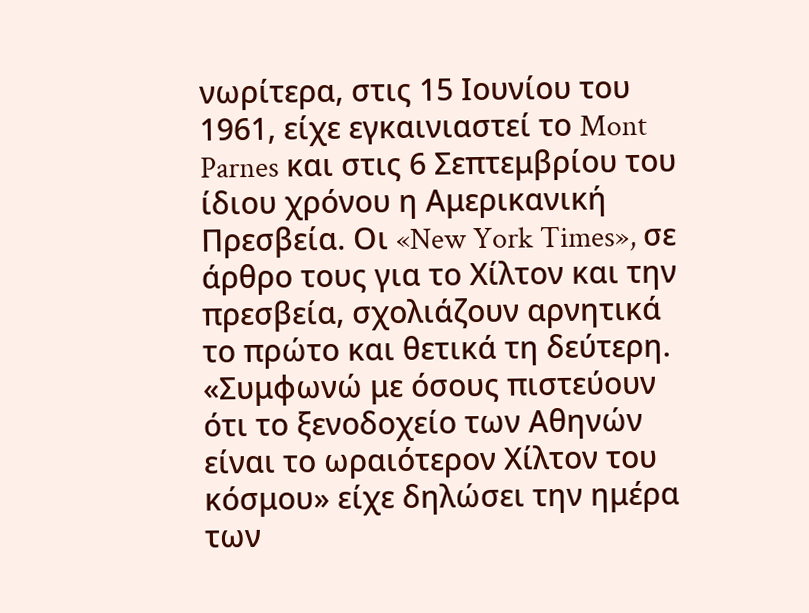νωρίτερα, στις 15 Ιουνίου του 1961, είχε εγκαινιαστεί το Mont Parnes και στις 6 Σεπτεμβρίου του ίδιου χρόνου η Αμερικανική Πρεσβεία. Οι «New York Times», σε άρθρο τους για το Χίλτον και την πρεσβεία, σχολιάζουν αρνητικά το πρώτο και θετικά τη δεύτερη. «Συμφωνώ με όσους πιστεύουν ότι το ξενοδοχείο των Αθηνών είναι το ωραιότερον Χίλτον του κόσμου» είχε δηλώσει την ημέρα των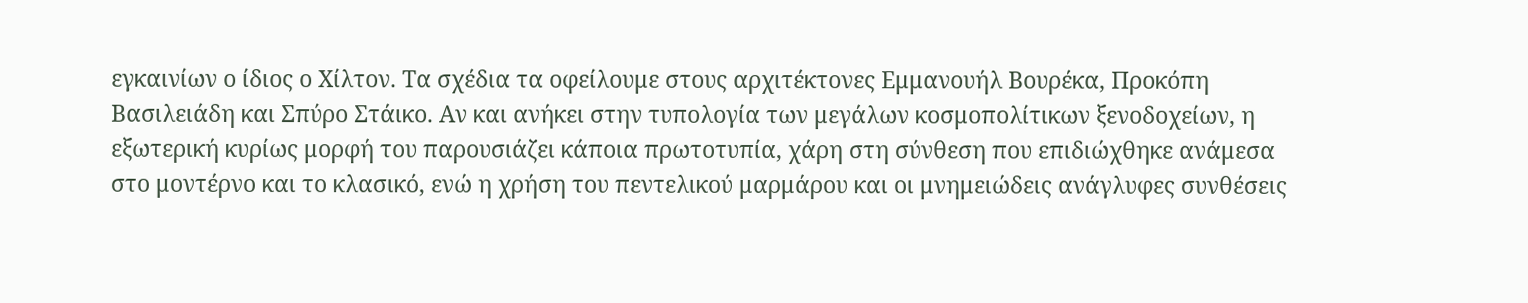εγκαινίων ο ίδιος ο Χίλτον. Τα σχέδια τα οφείλουμε στους αρχιτέκτονες Εμμανουήλ Βουρέκα, Προκόπη Βασιλειάδη και Σπύρο Στάικο. Αν και ανήκει στην τυπολογία των μεγάλων κοσμοπολίτικων ξενοδοχείων, η εξωτερική κυρίως μορφή του παρουσιάζει κάποια πρωτοτυπία, χάρη στη σύνθεση που επιδιώχθηκε ανάμεσα στο μοντέρνο και το κλασικό, ενώ η χρήση του πεντελικού μαρμάρου και οι μνημειώδεις ανάγλυφες συνθέσεις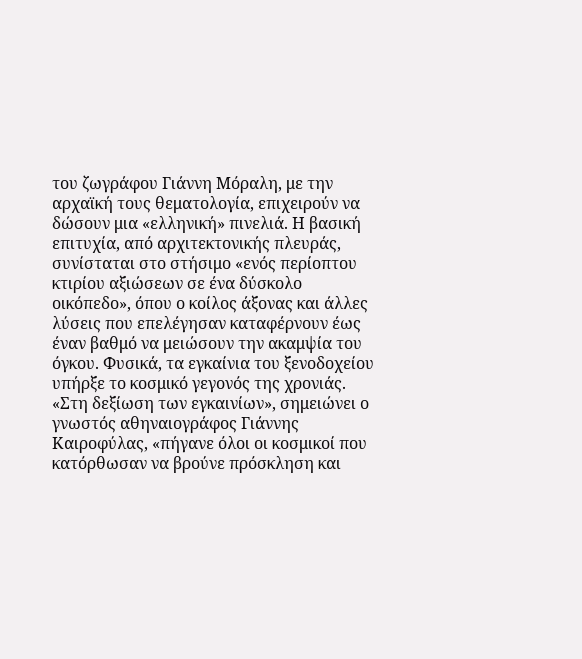του ζωγράφου Γιάννη Μόραλη, με την αρχαϊκή τους θεματολογία, επιχειρούν να δώσουν μια «ελληνική» πινελιά. Η βασική επιτυχία, από αρχιτεκτονικής πλευράς, συνίσταται στο στήσιμο «ενός περίοπτου κτιρίου αξιώσεων σε ένα δύσκολο οικόπεδο», όπου ο κοίλος άξονας και άλλες λύσεις που επελέγησαν καταφέρνουν έως έναν βαθμό να μειώσουν την ακαμψία του όγκου. Φυσικά, τα εγκαίνια του ξενοδοχείου υπήρξε το κοσμικό γεγονός της χρονιάς. «Στη δεξίωση των εγκαινίων», σημειώνει ο γνωστός αθηναιογράφος Γιάννης Καιροφύλας, «πήγανε όλοι οι κοσμικοί που κατόρθωσαν να βρούνε πρόσκληση και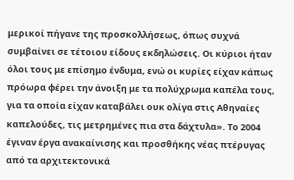μερικοί πήγανε της προσκολλήσεως, όπως συχνά συμβαίνει σε τέτοιου είδους εκδηλώσεις. Οι κύριοι ήταν όλοι τους με επίσημο ένδυμα, ενώ οι κυρίες είχαν κάπως πρόωρα φέρει την άνοιξη με τα πολύχρωμα καπέλα τους, για τα οποία είχαν καταβάλει ουκ ολίγα στις Αθηναίες καπελούδες, τις μετρημένες πια στα δάχτυλα». Το 2004 έγιναν έργα ανακαίνισης και προσθήκης νέας πτέρυγας από τα αρχιτεκτονικά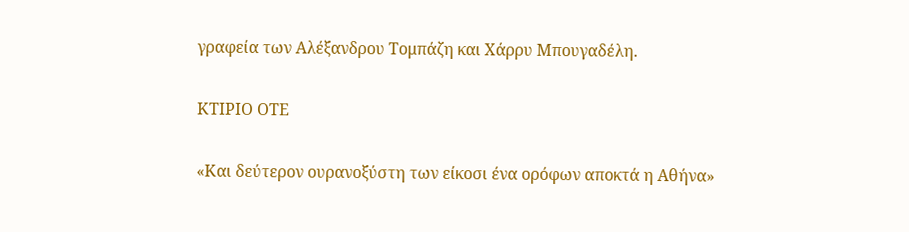γραφεία των Αλέξανδρου Τομπάζη και Χάρρυ Μπουγαδέλη.

ΚΤΙΡΙΟ ΟΤΕ

«Και δεύτερον ουρανοξύστη των είκοσι ένα ορόφων αποκτά η Αθήνα»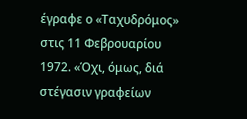έγραφε ο «Ταχυδρόμος» στις 11 Φεβρουαρίου 1972. «Όχι, όμως, διά στέγασιν γραφείων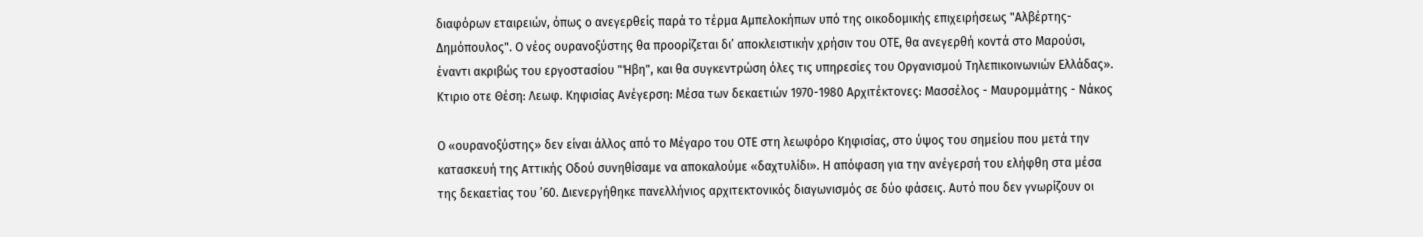διαφόρων εταιρειών, όπως ο ανεγερθείς παρά το τέρμα Αμπελοκήπων υπό της οικοδομικής επιχειρήσεως "Αλβέρτης-Δημόπουλος". Ο νέος ουρανοξύστης θα προορίζεται δι’ αποκλειστικήν χρήσιν του ΟΤΕ, θα ανεγερθή κοντά στο Μαρούσι, έναντι ακριβώς του εργοστασίου "Ήβη", και θα συγκεντρώση όλες τις υπηρεσίες του Οργανισμού Τηλεπικοινωνιών Ελλάδας».
Κτιριο οτε Θέση: Λεωφ. Κηφισίας Ανέγερση: Μέσα των δεκαετιών 1970-1980 Αρχιτέκτονες: Μασσέλος - Μαυρομμάτης - Νάκος

Ο «ουρανοξύστης» δεν είναι άλλος από το Μέγαρο του ΟΤΕ στη λεωφόρο Κηφισίας, στο ύψος του σημείου που μετά την κατασκευή της Αττικής Οδού συνηθίσαμε να αποκαλούμε «δαχτυλίδι». Η απόφαση για την ανέγερσή του ελήφθη στα μέσα της δεκαετίας του ’60. Διενεργήθηκε πανελλήνιος αρχιτεκτονικός διαγωνισμός σε δύο φάσεις. Αυτό που δεν γνωρίζουν οι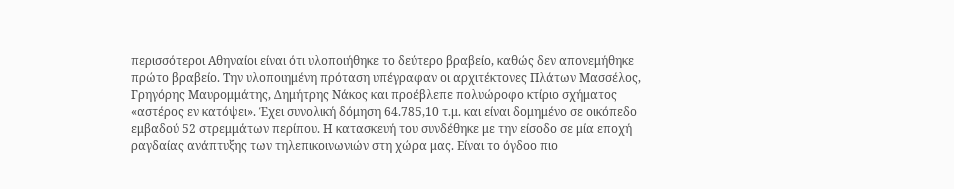περισσότεροι Αθηναίοι είναι ότι υλοποιήθηκε το δεύτερο βραβείο, καθώς δεν απονεμήθηκε πρώτο βραβείο. Την υλοποιημένη πρόταση υπέγραφαν οι αρχιτέκτονες Πλάτων Μασσέλος, Γρηγόρης Μαυρομμάτης, Δημήτρης Νάκος και προέβλεπε πολυώροφο κτίριο σχήματος «αστέρος εν κατόψει». Έχει συνολική δόμηση 64.785,10 τ.μ. και είναι δομημένο σε οικόπεδο εμβαδού 52 στρεμμάτων περίπου. Η κατασκευή του συνδέθηκε με την είσοδο σε μία εποχή ραγδαίας ανάπτυξης των τηλεπικοινωνιών στη χώρα μας. Είναι το όγδοο πιο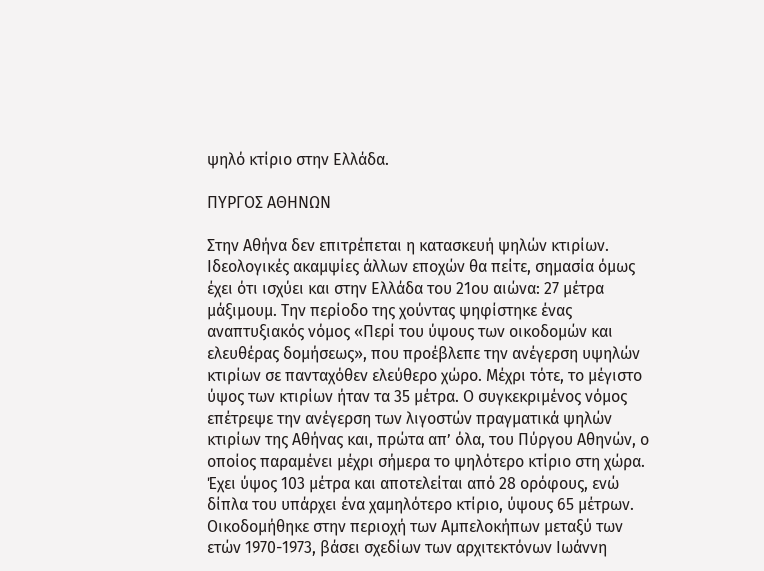ψηλό κτίριο στην Ελλάδα.

ΠΥΡΓΟΣ ΑΘΗΝΩΝ

Στην Αθήνα δεν επιτρέπεται η κατασκευή ψηλών κτιρίων. Ιδεολογικές ακαμψίες άλλων εποχών θα πείτε, σημασία όμως έχει ότι ισχύει και στην Ελλάδα του 21ου αιώνα: 27 μέτρα μάξιμουμ. Την περίοδο της χούντας ψηφίστηκε ένας αναπτυξιακός νόμος «Περί του ύψους των οικοδομών και ελευθέρας δομήσεως», που προέβλεπε την ανέγερση υψηλών κτιρίων σε πανταχόθεν ελεύθερο χώρο. Μέχρι τότε, το μέγιστο ύψος των κτιρίων ήταν τα 35 μέτρα. Ο συγκεκριμένος νόμος επέτρεψε την ανέγερση των λιγοστών πραγματικά ψηλών κτιρίων της Αθήνας και, πρώτα απ’ όλα, του Πύργου Αθηνών, ο οποίος παραμένει μέχρι σήμερα το ψηλότερο κτίριο στη χώρα. Έχει ύψος 103 μέτρα και αποτελείται από 28 ορόφους, ενώ δίπλα του υπάρχει ένα χαμηλότερο κτίριο, ύψους 65 μέτρων. Οικοδομήθηκε στην περιοχή των Αμπελοκήπων μεταξύ των ετών 1970-1973, βάσει σχεδίων των αρχιτεκτόνων Ιωάννη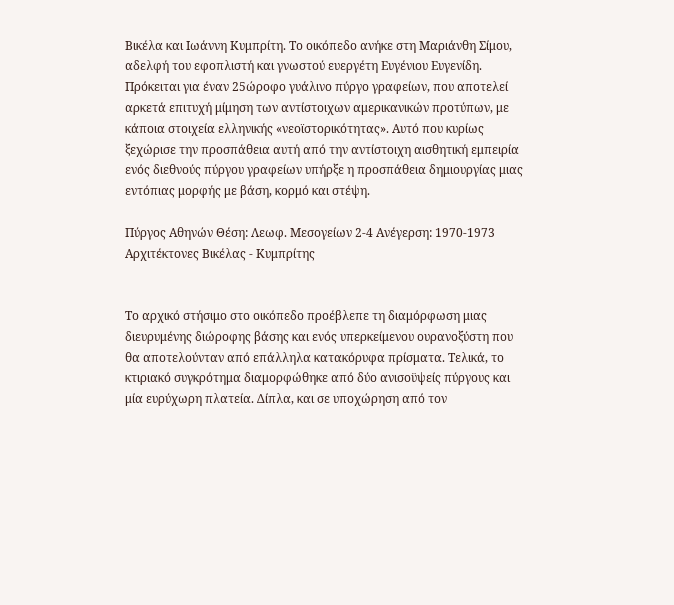Βικέλα και Ιωάννη Κυμπρίτη. Το οικόπεδο ανήκε στη Μαριάνθη Σίμου, αδελφή του εφοπλιστή και γνωστού ευεργέτη Ευγένιου Ευγενίδη. Πρόκειται για έναν 25ώροφο γυάλινο πύργο γραφείων, που αποτελεί αρκετά επιτυχή μίμηση των αντίστοιχων αμερικανικών προτύπων, με κάποια στοιχεία ελληνικής «νεοϊστορικότητας». Αυτό που κυρίως ξεχώρισε την προσπάθεια αυτή από την αντίστοιχη αισθητική εμπειρία ενός διεθνούς πύργου γραφείων υπήρξε η προσπάθεια δημιουργίας μιας εντόπιας μορφής με βάση, κορμό και στέψη.

Πύργος Αθηνών Θέση: Λεωφ. Μεσογείων 2-4 Ανέγερση: 1970-1973 Αρχιτέκτονες Βικέλας - Κυμπρίτης


Το αρχικό στήσιμο στο οικόπεδο προέβλεπε τη διαμόρφωση μιας διευρυμένης διώροφης βάσης και ενός υπερκείμενου ουρανοξύστη που θα αποτελούνταν από επάλληλα κατακόρυφα πρίσματα. Τελικά, το κτιριακό συγκρότημα διαμορφώθηκε από δύο ανισοϋψείς πύργους και μία ευρύχωρη πλατεία. Δίπλα, και σε υποχώρηση από τον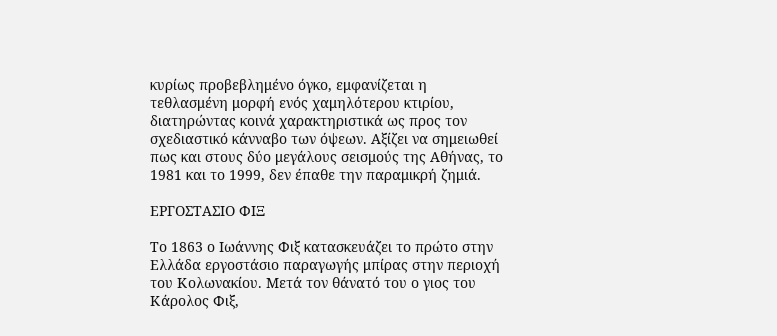κυρίως προβεβλημένο όγκο, εμφανίζεται η τεθλασμένη μορφή ενός χαμηλότερου κτιρίου, διατηρώντας κοινά χαρακτηριστικά ως προς τον σχεδιαστικό κάνναβο των όψεων. Αξίζει να σημειωθεί πως και στους δύο μεγάλους σεισμούς της Αθήνας, το 1981 και το 1999, δεν έπαθε την παραμικρή ζημιά.

ΕΡΓΟΣΤΑΣΙΟ ΦΙΞ

Το 1863 ο Ιωάννης Φιξ κατασκευάζει το πρώτο στην Ελλάδα εργοστάσιο παραγωγής μπίρας στην περιοχή του Κολωνακίου. Μετά τον θάνατό του ο γιος του Κάρολος Φιξ,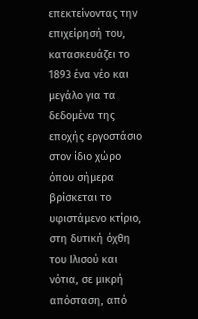επεκτείνοντας την επιχείρησή του, κατασκευάζει το 1893 ένα νέο και μεγάλο για τα δεδομένα της εποχής εργοστάσιο στον ίδιο χώρο όπου σήμερα βρίσκεται το υφιστάμενο κτίριο, στη δυτική όχθη του Ιλισού και νότια, σε μικρή απόσταση, από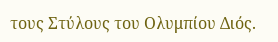τους Στύλους του Ολυμπίου Διός.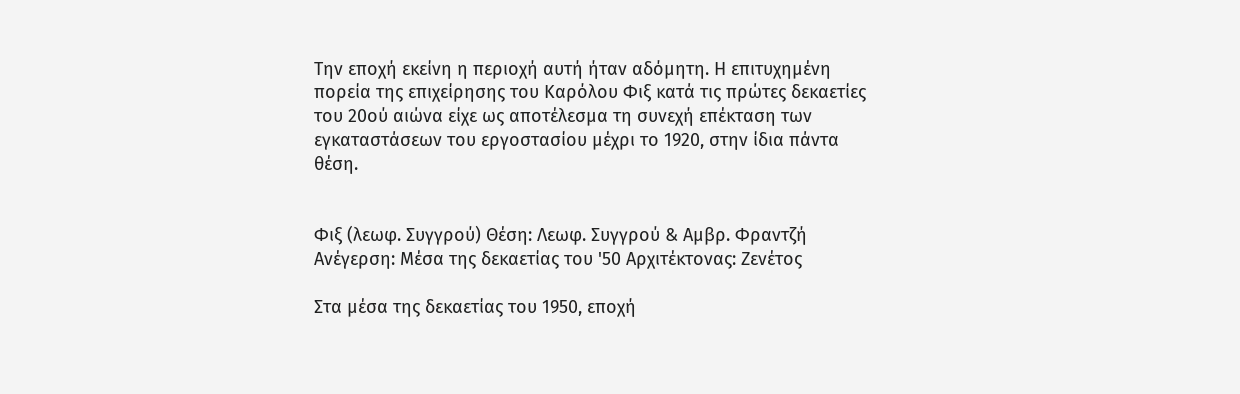Την εποχή εκείνη η περιοχή αυτή ήταν αδόμητη. Η επιτυχημένη πορεία της επιχείρησης του Καρόλου Φιξ κατά τις πρώτες δεκαετίες του 20ού αιώνα είχε ως αποτέλεσμα τη συνεχή επέκταση των εγκαταστάσεων του εργοστασίου μέχρι το 1920, στην ίδια πάντα θέση.


Φιξ (λεωφ. Συγγρού) Θέση: Λεωφ. Συγγρού & Αμβρ. Φραντζή Ανέγερση: Μέσα της δεκαετίας του '50 Αρχιτέκτονας: Ζενέτος

Στα μέσα της δεκαετίας του 1950, εποχή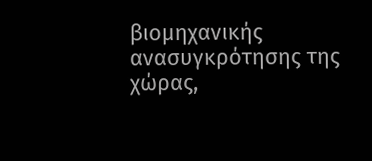βιομηχανικής ανασυγκρότησης της χώρας,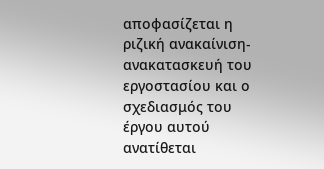αποφασίζεται η ριζική ανακαίνιση-ανακατασκευή του εργοστασίου και ο σχεδιασμός του έργου αυτού ανατίθεται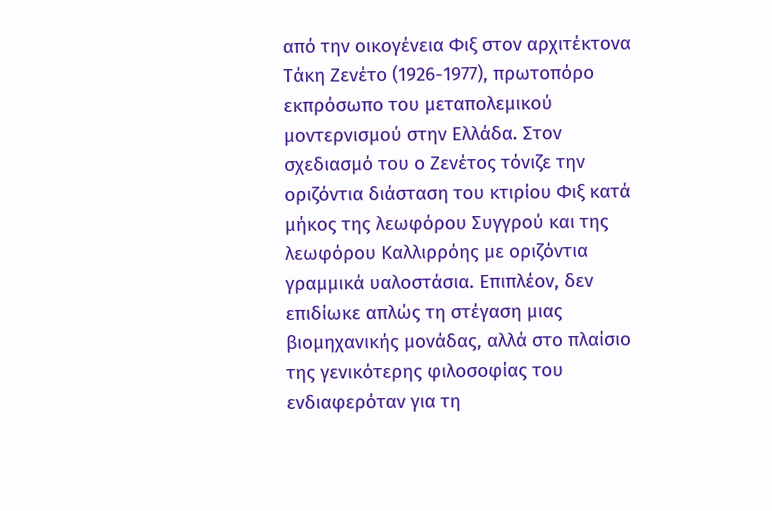από την οικογένεια Φιξ στον αρχιτέκτονα Τάκη Ζενέτο (1926-1977), πρωτοπόρο εκπρόσωπο του μεταπολεμικού μοντερνισμού στην Ελλάδα. Στον σχεδιασμό του ο Ζενέτος τόνιζε την οριζόντια διάσταση του κτιρίου Φιξ κατά μήκος της λεωφόρου Συγγρού και της λεωφόρου Καλλιρρόης με οριζόντια γραμμικά υαλοστάσια. Επιπλέον, δεν επιδίωκε απλώς τη στέγαση μιας βιομηχανικής μονάδας, αλλά στο πλαίσιο της γενικότερης φιλοσοφίας του ενδιαφερόταν για τη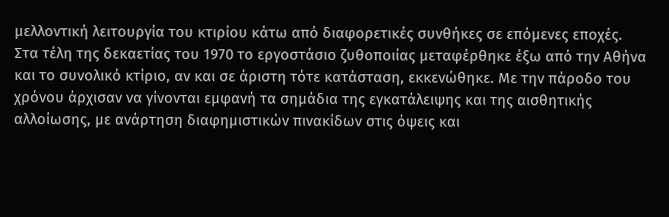μελλοντική λειτουργία του κτιρίου κάτω από διαφορετικές συνθήκες σε επόμενες εποχές. Στα τέλη της δεκαετίας του 1970 το εργοστάσιο ζυθοποιίας μεταφέρθηκε έξω από την Αθήνα και το συνολικό κτίριο, αν και σε άριστη τότε κατάσταση, εκκενώθηκε. Με την πάροδο του χρόνου άρχισαν να γίνονται εμφανή τα σημάδια της εγκατάλειψης και της αισθητικής αλλοίωσης, με ανάρτηση διαφημιστικών πινακίδων στις όψεις και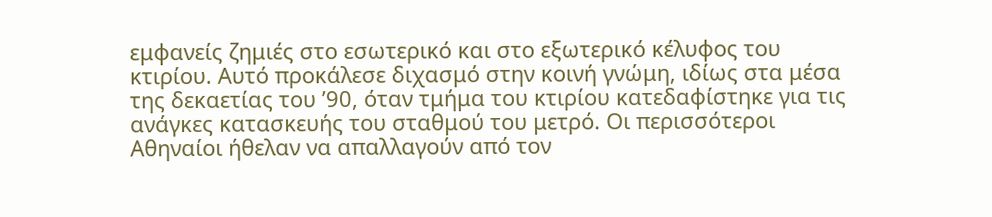εμφανείς ζημιές στο εσωτερικό και στο εξωτερικό κέλυφος του κτιρίου. Αυτό προκάλεσε διχασμό στην κοινή γνώμη, ιδίως στα μέσα της δεκαετίας του ’90, όταν τμήμα του κτιρίου κατεδαφίστηκε για τις ανάγκες κατασκευής του σταθμού του μετρό. Οι περισσότεροι Αθηναίοι ήθελαν να απαλλαγούν από τον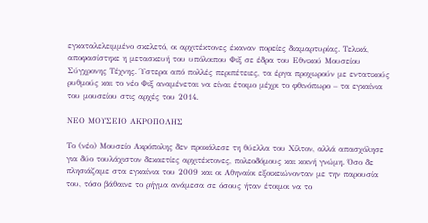εγκαταλελειμμένο σκελετό, οι αρχιτέκτονες έκαναν πορείες διαμαρτυρίας. Τελικά, αποφασίστηκε η μετασκευή του υπόλοιπου Φιξ σε έδρα του Εθνικού Μουσείου Σύγχρονης Τέχνης. Ύστερα από πολλές περιπέτειες, τα έργα προχωρούν με εντατικούς ρυθμούς και το νέο Φιξ αναμένεται να είναι έτοιμο μέχρι το φθινόπωρο – τα εγκαίνια του μουσείου στις αρχές του 2014.

ΝΕΟ ΜΟΥΣΕΙΟ ΑΚΡΟΠΟΛΗΣ

Το (νέο) Μουσείο Ακρόπολης δεν προκάλεσε τη θύελλα του Χίλτον, αλλά απασχόλησε για δύο τουλάχιστον δεκαετίες αρχιτέκτονες, πολεοδόμους και κοινή γνώμη. Όσο δε πλησιάζαμε στα εγκαίνια του 2009 και οι Αθηναίοι εξοικειώνονταν με την παρουσία του, τόσο βάθαινε το ρήγμα ανάμεσα σε όσους ήταν έτοιμοι να το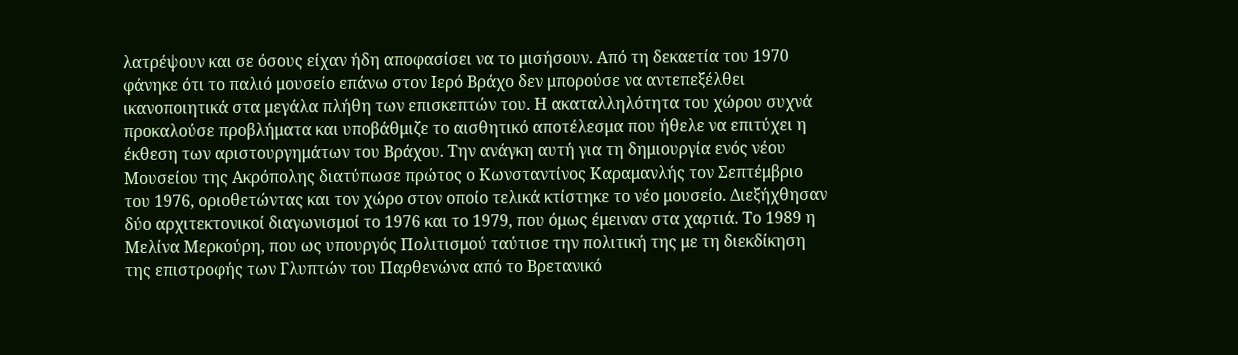λατρέψουν και σε όσους είχαν ήδη αποφασίσει να το μισήσουν. Από τη δεκαετία του 1970 φάνηκε ότι το παλιό μουσείο επάνω στον Ιερό Βράχο δεν μπορούσε να αντεπεξέλθει ικανοποιητικά στα μεγάλα πλήθη των επισκεπτών του. Η ακαταλληλότητα του χώρου συχνά προκαλούσε προβλήματα και υποβάθμιζε το αισθητικό αποτέλεσμα που ήθελε να επιτύχει η έκθεση των αριστουργημάτων του Βράχου. Την ανάγκη αυτή για τη δημιουργία ενός νέου Μουσείου της Ακρόπολης διατύπωσε πρώτος ο Κωνσταντίνος Καραμανλής τον Σεπτέμβριο του 1976, οριοθετώντας και τον χώρο στον οποίο τελικά κτίστηκε το νέο μουσείο. Διεξήχθησαν δύο αρχιτεκτονικοί διαγωνισμοί το 1976 και το 1979, που όμως έμειναν στα χαρτιά. Το 1989 η Μελίνα Μερκούρη, που ως υπουργός Πολιτισμού ταύτισε την πολιτική της με τη διεκδίκηση της επιστροφής των Γλυπτών του Παρθενώνα από το Βρετανικό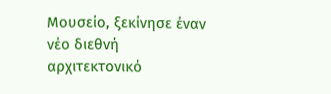Μουσείο, ξεκίνησε έναν νέο διεθνή αρχιτεκτονικό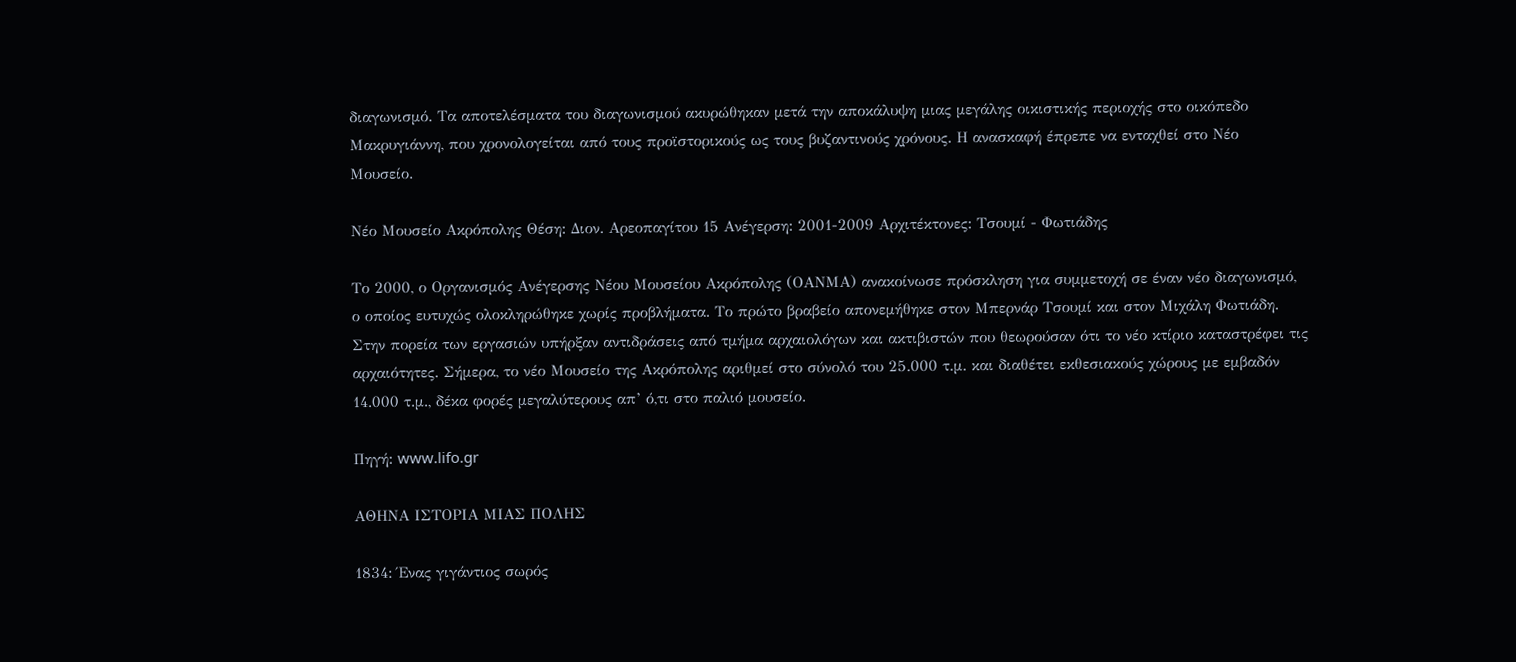διαγωνισμό. Τα αποτελέσματα του διαγωνισμού ακυρώθηκαν μετά την αποκάλυψη μιας μεγάλης οικιστικής περιοχής στο οικόπεδο Μακρυγιάννη, που χρονολογείται από τους προϊστορικούς ως τους βυζαντινούς χρόνους. Η ανασκαφή έπρεπε να ενταχθεί στο Νέο Μουσείο.

Νέο Μουσείο Ακρόπολης Θέση: Διον. Αρεοπαγίτου 15 Ανέγερση: 2001-2009 Αρχιτέκτονες: Τσουμί - Φωτιάδης

Το 2000, ο Οργανισμός Ανέγερσης Νέου Μουσείου Ακρόπολης (ΟΑΝΜΑ) ανακοίνωσε πρόσκληση για συμμετοχή σε έναν νέο διαγωνισμό, ο οποίος ευτυχώς ολοκληρώθηκε χωρίς προβλήματα. Το πρώτο βραβείο απονεμήθηκε στον Μπερνάρ Τσουμί και στον Μιχάλη Φωτιάδη. Στην πορεία των εργασιών υπήρξαν αντιδράσεις από τμήμα αρχαιολόγων και ακτιβιστών που θεωρούσαν ότι το νέο κτίριο καταστρέφει τις αρχαιότητες. Σήμερα, το νέο Μουσείο της Ακρόπολης αριθμεί στο σύνολό του 25.000 τ.μ. και διαθέτει εκθεσιακούς χώρους με εμβαδόν 14.000 τ.μ., δέκα φορές μεγαλύτερους απ’ ό,τι στο παλιό μουσείο.

Πηγή: www.lifo.gr

ΑΘΗΝΑ ΙΣΤΟΡΙΑ ΜΙΑΣ ΠΟΛΗΣ

1834: Ένας γιγάντιος σωρός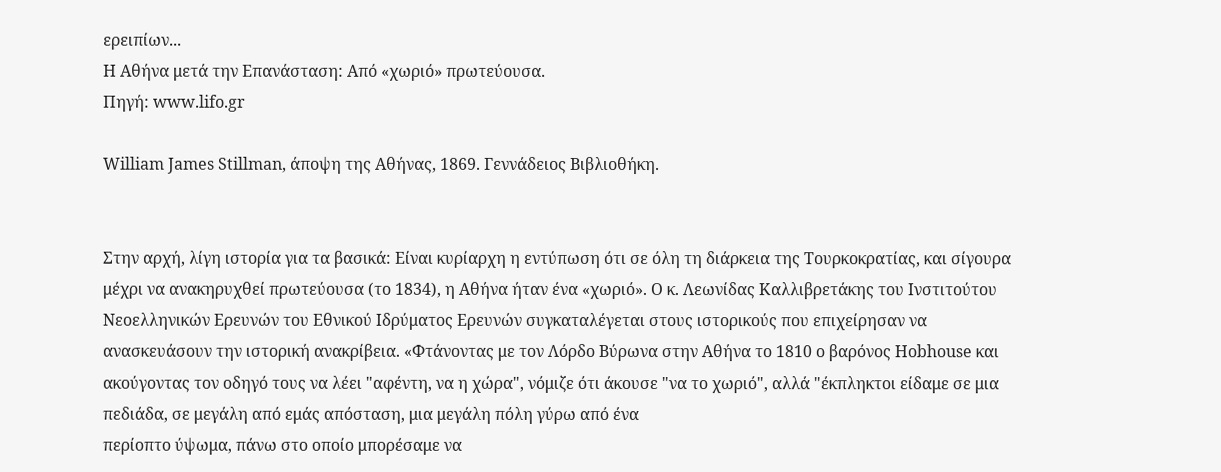ερειπίων...
Η Αθήνα μετά την Επανάσταση: Από «χωριό» πρωτεύουσα.
Πηγή: www.lifo.gr

William James Stillman, άποψη της Αθήνας, 1869. Γεννάδειος Βιβλιοθήκη.


Στην αρχή, λίγη ιστορία για τα βασικά: Είναι κυρίαρχη η εντύπωση ότι σε όλη τη διάρκεια της Τουρκοκρατίας, και σίγουρα μέχρι να ανακηρυχθεί πρωτεύουσα (το 1834), η Αθήνα ήταν ένα «χωριό». Ο κ. Λεωνίδας Καλλιβρετάκης του Ινστιτούτου Νεοελληνικών Ερευνών του Εθνικού Ιδρύματος Ερευνών συγκαταλέγεται στους ιστορικούς που επιχείρησαν να ανασκευάσουν την ιστορική ανακρίβεια. «Φτάνοντας με τον Λόρδο Βύρωνα στην Αθήνα το 1810 ο βαρόνος Hobhouse και ακούγοντας τον οδηγό τους να λέει "αφέντη, να η χώρα", νόμιζε ότι άκουσε "να το χωριό", αλλά "έκπληκτοι είδαμε σε μια πεδιάδα, σε μεγάλη από εμάς απόσταση, μια μεγάλη πόλη γύρω από ένα
περίοπτο ύψωμα, πάνω στο οποίο μπορέσαμε να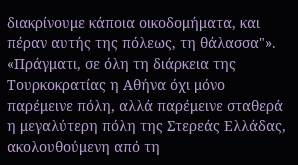διακρίνουμε κάποια οικοδομήματα, και πέραν αυτής της πόλεως, τη θάλασσα"». «Πράγματι, σε όλη τη διάρκεια της Τουρκοκρατίας η Αθήνα όχι μόνο παρέμεινε πόλη, αλλά παρέμεινε σταθερά η μεγαλύτερη πόλη της Στερεάς Ελλάδας, ακολουθούμενη από τη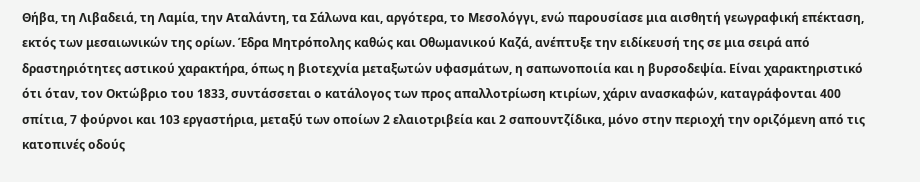Θήβα, τη Λιβαδειά, τη Λαμία, την Αταλάντη, τα Σάλωνα και, αργότερα, το Μεσολόγγι, ενώ παρουσίασε μια αισθητή γεωγραφική επέκταση, εκτός των μεσαιωνικών της ορίων. Έδρα Μητρόπολης καθώς και Οθωμανικού Καζά, ανέπτυξε την ειδίκευσή της σε μια σειρά από δραστηριότητες αστικού χαρακτήρα, όπως η βιοτεχνία μεταξωτών υφασμάτων, η σαπωνοποιία και η βυρσοδεψία. Είναι χαρακτηριστικό ότι όταν, τον Οκτώβριο του 1833, συντάσσεται ο κατάλογος των προς απαλλοτρίωση κτιρίων, χάριν ανασκαφών, καταγράφονται 400 σπίτια, 7 φούρνοι και 103 εργαστήρια, μεταξύ των οποίων 2 ελαιοτριβεία και 2 σαπουντζίδικα, μόνο στην περιοχή την οριζόμενη από τις κατοπινές οδούς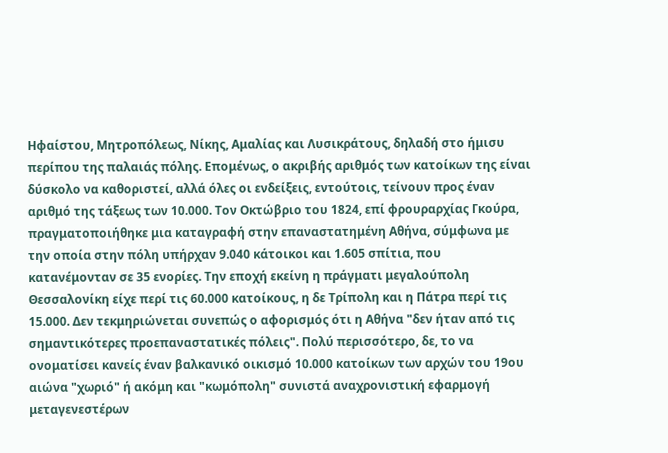Ηφαίστου, Μητροπόλεως, Νίκης, Αμαλίας και Λυσικράτους, δηλαδή στο ήμισυ περίπου της παλαιάς πόλης. Επομένως, ο ακριβής αριθμός των κατοίκων της είναι δύσκολο να καθοριστεί, αλλά όλες οι ενδείξεις, εντούτοις, τείνουν προς έναν αριθμό της τάξεως των 10.000. Τον Οκτώβριο του 1824, επί φρουραρχίας Γκούρα, πραγματοποιήθηκε μια καταγραφή στην επαναστατημένη Αθήνα, σύμφωνα με την οποία στην πόλη υπήρχαν 9.040 κάτοικοι και 1.605 σπίτια, που κατανέμονταν σε 35 ενορίες. Την εποχή εκείνη η πράγματι μεγαλούπολη Θεσσαλονίκη είχε περί τις 60.000 κατοίκους, η δε Τρίπολη και η Πάτρα περί τις 15.000. Δεν τεκμηριώνεται συνεπώς ο αφορισμός ότι η Αθήνα "δεν ήταν από τις σημαντικότερες προεπαναστατικές πόλεις". Πολύ περισσότερο, δε, το να ονοματίσει κανείς έναν βαλκανικό οικισμό 10.000 κατοίκων των αρχών του 19ου αιώνα "χωριό" ή ακόμη και "κωμόπολη" συνιστά αναχρονιστική εφαρμογή μεταγενεστέρων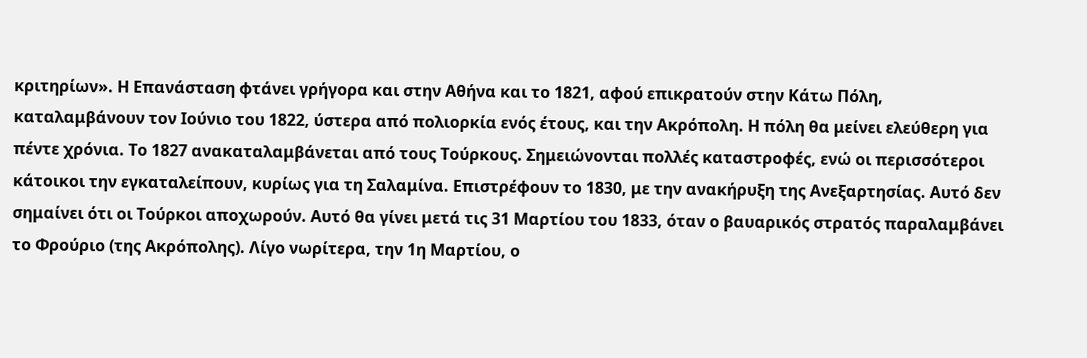κριτηρίων». Η Επανάσταση φτάνει γρήγορα και στην Αθήνα και το 1821, αφού επικρατούν στην Κάτω Πόλη, καταλαμβάνουν τον Ιούνιο του 1822, ύστερα από πολιορκία ενός έτους, και την Ακρόπολη. Η πόλη θα μείνει ελεύθερη για πέντε χρόνια. Το 1827 ανακαταλαμβάνεται από τους Τούρκους. Σημειώνονται πολλές καταστροφές, ενώ οι περισσότεροι κάτοικοι την εγκαταλείπουν, κυρίως για τη Σαλαμίνα. Επιστρέφουν το 1830, με την ανακήρυξη της Ανεξαρτησίας. Αυτό δεν σημαίνει ότι οι Τούρκοι αποχωρούν. Αυτό θα γίνει μετά τις 31 Μαρτίου του 1833, όταν ο βαυαρικός στρατός παραλαμβάνει το Φρούριο (της Ακρόπολης). Λίγο νωρίτερα, την 1η Μαρτίου, ο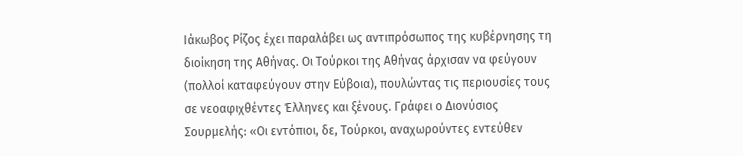Ιάκωβος Ρίζος έχει παραλάβει ως αντιπρόσωπος της κυβέρνησης τη διοίκηση της Αθήνας. Οι Τούρκοι της Αθήνας άρχισαν να φεύγουν (πολλοί καταφεύγουν στην Εύβοια), πουλώντας τις περιουσίες τους σε νεοαφιχθέντες Έλληνες και ξένους. Γράφει ο Διονύσιος Σουρμελής: «Οι εντόπιοι, δε, Τούρκοι, αναχωρούντες εντεύθεν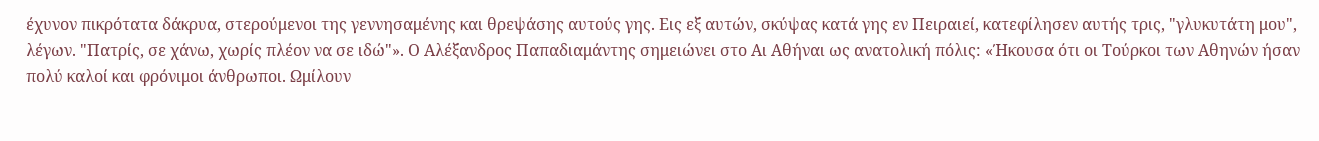έχυνον πικρότατα δάκρυα, στερούμενοι της γεννησαμένης και θρεψάσης αυτούς γης. Εις εξ αυτών, σκύψας κατά γης εν Πειραιεί, κατεφίλησεν αυτής τρις, "γλυκυτάτη μου", λέγων. "Πατρίς, σε χάνω, χωρίς πλέον να σε ιδώ"». Ο Αλέξανδρος Παπαδιαμάντης σημειώνει στο Αι Αθήναι ως ανατολική πόλις: «Ήκουσα ότι οι Τούρκοι των Αθηνών ήσαν πολύ καλοί και φρόνιμοι άνθρωποι. Ωμίλουν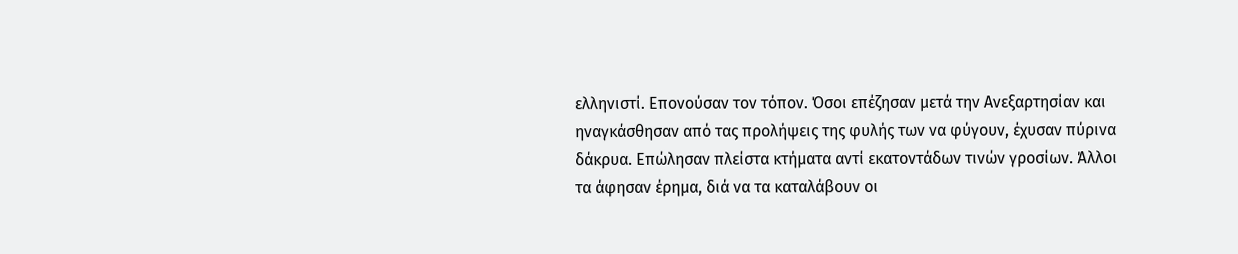ελληνιστί. Επονούσαν τον τόπον. Όσοι επέζησαν μετά την Ανεξαρτησίαν και ηναγκάσθησαν από τας προλήψεις της φυλής των να φύγουν, έχυσαν πύρινα δάκρυα. Επώλησαν πλείστα κτήματα αντί εκατοντάδων τινών γροσίων. Άλλοι τα άφησαν έρημα, διά να τα καταλάβουν οι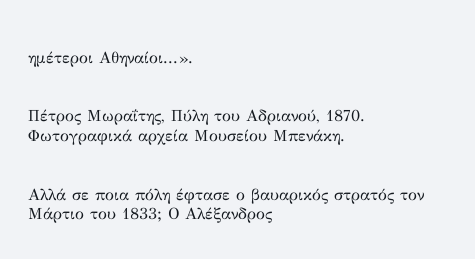ημέτεροι Αθηναίοι...».


Πέτρος Μωραΐτης, Πύλη του Αδριανού, 1870. Φωτογραφικά αρχεία Μουσείου Μπενάκη.


Αλλά σε ποια πόλη έφτασε ο βαυαρικός στρατός τον Μάρτιο του 1833; Ο Αλέξανδρος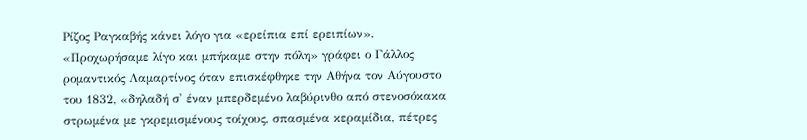Ρίζος Ραγκαβής κάνει λόγο για «ερείπια επί ερειπίων». «Προχωρήσαμε λίγο και μπήκαμε στην πόλη» γράφει ο Γάλλος ρομαντικός Λαμαρτίνος όταν επισκέφθηκε την Αθήνα τον Αύγουστο του 1832, «δηλαδή σ' έναν μπερδεμένο λαβύρινθο από στενοσόκακα στρωμένα με γκρεμισμένους τοίχους, σπασμένα κεραμίδια, πέτρες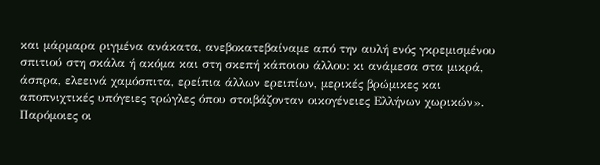και μάρμαρα ριγμένα ανάκατα, ανεβοκατεβαίναμε από την αυλή ενός γκρεμισμένου σπιτιού στη σκάλα ή ακόμα και στη σκεπή κάποιου άλλου: κι ανάμεσα στα μικρά, άσπρα, ελεεινά χαμόσπιτα, ερείπια άλλων ερειπίων, μερικές βρώμικες και αποπνιχτικές υπόγειες τρώγλες όπου στοιβάζονταν οικογένειες Ελλήνων χωρικών». Παρόμοιες οι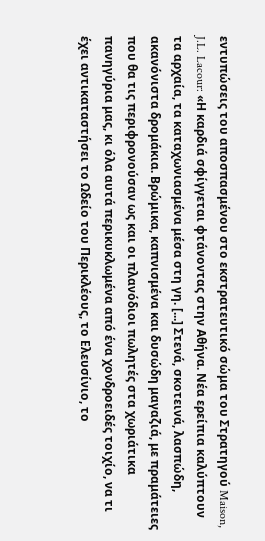εντυπώσεις του αποσπασμένου στο εκστρατευτικό σώμα του Στρατηγού Maison, J.L. Lacour: «Η καρδιά σφίγγεται φτάνοντας στην Αθήνα. Νέα ερείπια καλύπτουν τα αρχαία, τα καταχωνιασμένα μέσα στη γη. [...] Στενά, σκοτεινά, λασπώδη, ακανόνιστα δρομάκια. Βρώμικα, καπνισμένα και δυσώδη μαγαζιά, με πραμάτειες που θα τις περιφρονούσαν ως και οι πλανόδιοι πωλητές στα χωριάτικα πανηγύρια μας, κι όλα αυτά περικυκλωμένα από ένα χονδροειδές τοιχίο, να τι έχει αντικαταστήσει το Ωδείο του Περικλέους, το Ελευσίνιο, το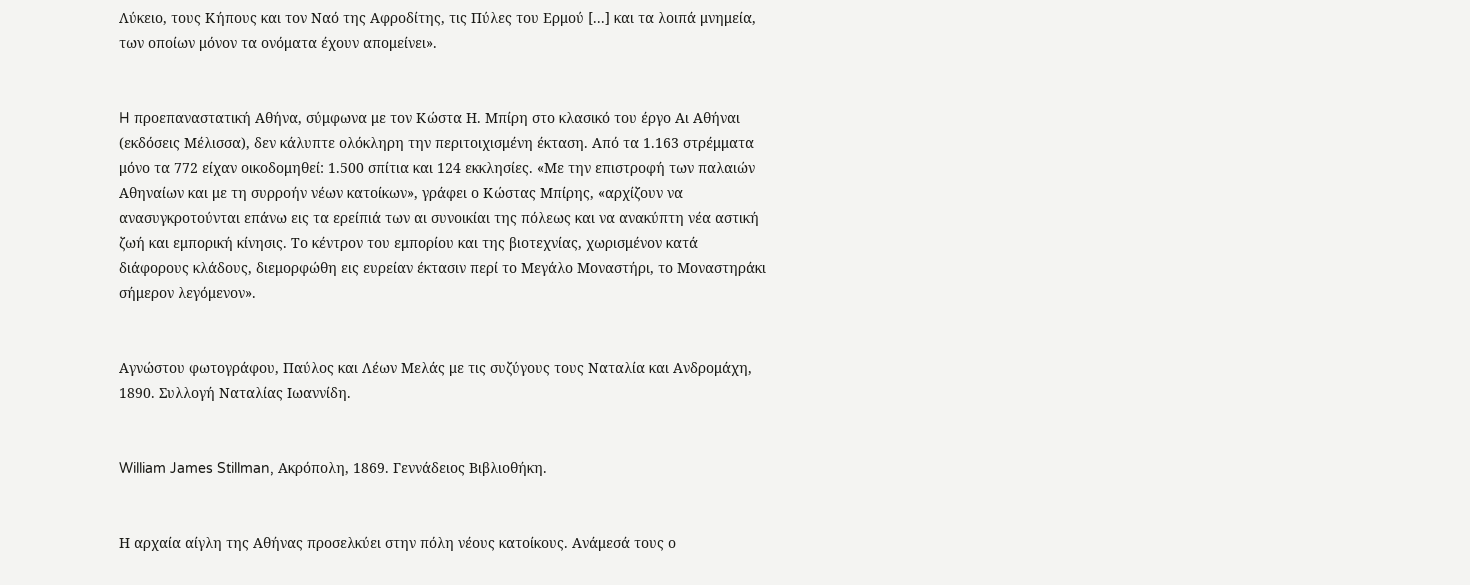Λύκειο, τους Κήπους και τον Ναό της Αφροδίτης, τις Πύλες του Ερμού [...] και τα λοιπά μνημεία, των οποίων μόνον τα ονόματα έχουν απομείνει».


H προεπαναστατική Αθήνα, σύμφωνα με τον Κώστα Η. Μπίρη στο κλασικό του έργο Αι Αθήναι (εκδόσεις Μέλισσα), δεν κάλυπτε ολόκληρη την περιτοιχισμένη έκταση. Από τα 1.163 στρέμματα μόνο τα 772 είχαν οικοδομηθεί: 1.500 σπίτια και 124 εκκλησίες. «Με την επιστροφή των παλαιών Αθηναίων και με τη συρροήν νέων κατοίκων», γράφει ο Κώστας Μπίρης, «αρχίζουν να ανασυγκροτούνται επάνω εις τα ερείπιά των αι συνοικίαι της πόλεως και να ανακύπτη νέα αστική ζωή και εμπορική κίνησις. Το κέντρον του εμπορίου και της βιοτεχνίας, χωρισμένον κατά διάφορους κλάδους, διεμορφώθη εις ευρείαν έκτασιν περί το Μεγάλο Μοναστήρι, το Μοναστηράκι σήμερον λεγόμενον».


Αγνώστου φωτογράφου, Παύλος και Λέων Μελάς με τις συζύγους τους Ναταλία και Ανδρομάχη, 1890. Συλλογή Ναταλίας Ιωαννίδη.


William James Stillman, Ακρόπολη, 1869. Γεννάδειος Βιβλιοθήκη.


Η αρχαία αίγλη της Αθήνας προσελκύει στην πόλη νέους κατοίκους. Ανάμεσά τους ο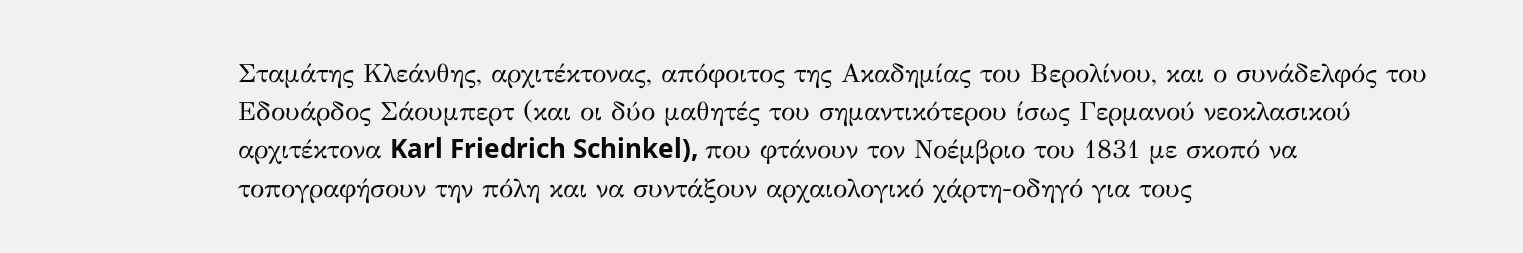Σταμάτης Κλεάνθης, αρχιτέκτονας, απόφοιτος της Ακαδημίας του Βερολίνου, και ο συνάδελφός του Εδουάρδος Σάουμπερτ (και οι δύο μαθητές του σημαντικότερου ίσως Γερμανού νεοκλασικού αρχιτέκτονα Karl Friedrich Schinkel), που φτάνουν τον Νοέμβριο του 1831 με σκοπό να τοπογραφήσουν την πόλη και να συντάξουν αρχαιολογικό χάρτη-οδηγό για τους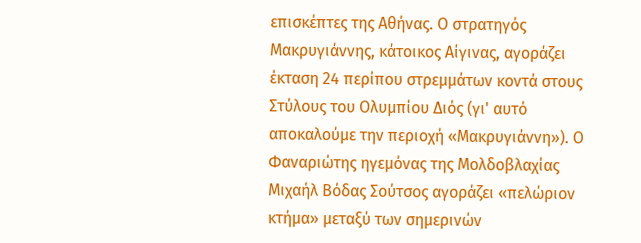επισκέπτες της Αθήνας. Ο στρατηγός Μακρυγιάννης, κάτοικος Αίγινας, αγοράζει έκταση 24 περίπου στρεμμάτων κοντά στους Στύλους του Ολυμπίου Διός (γι' αυτό αποκαλούμε την περιοχή «Μακρυγιάννη»). Ο Φαναριώτης ηγεμόνας της Μολδοβλαχίας Μιχαήλ Βόδας Σούτσος αγοράζει «πελώριον κτήμα» μεταξύ των σημερινών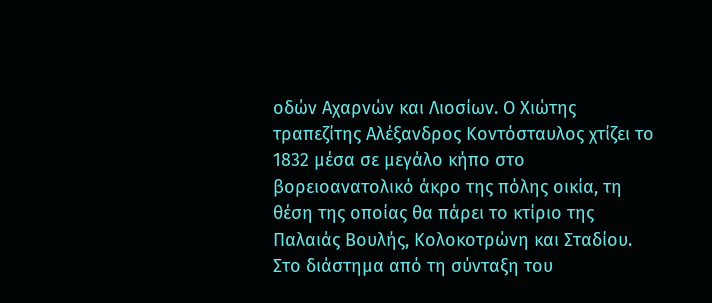οδών Αχαρνών και Λιοσίων. Ο Χιώτης τραπεζίτης Αλέξανδρος Κοντόσταυλος χτίζει το 1832 μέσα σε μεγάλο κήπο στο βορειοανατολικό άκρο της πόλης οικία, τη θέση της οποίας θα πάρει το κτίριο της Παλαιάς Βουλής, Κολοκοτρώνη και Σταδίου. Στο διάστημα από τη σύνταξη του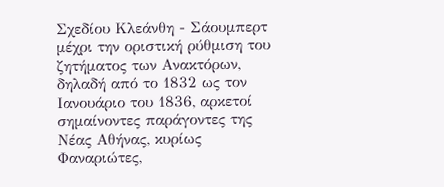Σχεδίου Κλεάνθη - Σάουμπερτ μέχρι την οριστική ρύθμιση του ζητήματος των Ανακτόρων, δηλαδή από το 1832 ως τον Ιανουάριο του 1836, αρκετοί σημαίνοντες παράγοντες της Νέας Αθήνας, κυρίως Φαναριώτες,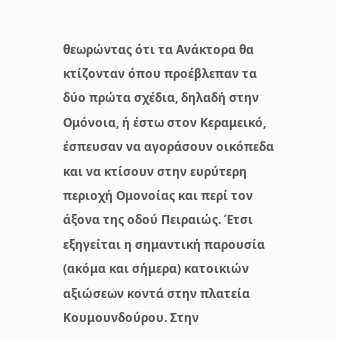θεωρώντας ότι τα Ανάκτορα θα κτίζονταν όπου προέβλεπαν τα δύο πρώτα σχέδια, δηλαδή στην Ομόνοια, ή έστω στον Κεραμεικό, έσπευσαν να αγοράσουν οικόπεδα και να κτίσουν στην ευρύτερη περιοχή Ομονοίας και περί τον άξονα της οδού Πειραιώς. Έτσι εξηγείται η σημαντική παρουσία (ακόμα και σήμερα) κατοικιών αξιώσεων κοντά στην πλατεία Κουμουνδούρου. Στην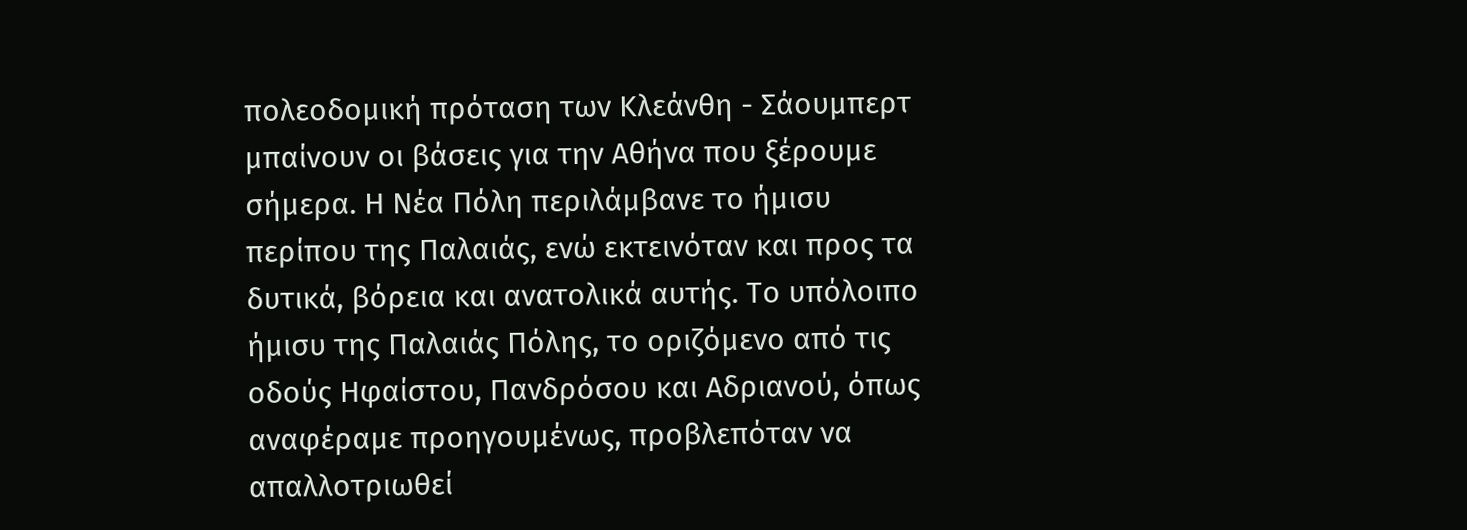πολεοδομική πρόταση των Κλεάνθη - Σάουμπερτ μπαίνουν οι βάσεις για την Αθήνα που ξέρουμε σήμερα. Η Νέα Πόλη περιλάμβανε το ήμισυ περίπου της Παλαιάς, ενώ εκτεινόταν και προς τα δυτικά, βόρεια και ανατολικά αυτής. Το υπόλοιπο ήμισυ της Παλαιάς Πόλης, το οριζόμενο από τις οδούς Ηφαίστου, Πανδρόσου και Αδριανού, όπως αναφέραμε προηγουμένως, προβλεπόταν να απαλλοτριωθεί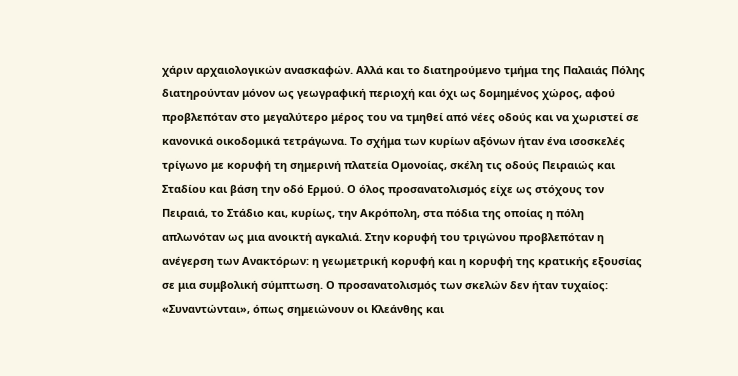χάριν αρχαιολογικών ανασκαφών. Αλλά και το διατηρούμενο τμήμα της Παλαιάς Πόλης διατηρούνταν μόνον ως γεωγραφική περιοχή και όχι ως δομημένος χώρος, αφού προβλεπόταν στο μεγαλύτερο μέρος του να τμηθεί από νέες οδούς και να χωριστεί σε κανονικά οικοδομικά τετράγωνα. Το σχήμα των κυρίων αξόνων ήταν ένα ισοσκελές τρίγωνο με κορυφή τη σημερινή πλατεία Ομονοίας, σκέλη τις οδούς Πειραιώς και Σταδίου και βάση την οδό Ερμού. Ο όλος προσανατολισμός είχε ως στόχους τον Πειραιά, το Στάδιο και, κυρίως, την Ακρόπολη, στα πόδια της οποίας η πόλη απλωνόταν ως μια ανοικτή αγκαλιά. Στην κορυφή του τριγώνου προβλεπόταν η ανέγερση των Ανακτόρων: η γεωμετρική κορυφή και η κορυφή της κρατικής εξουσίας σε μια συμβολική σύμπτωση. Ο προσανατολισμός των σκελών δεν ήταν τυχαίος: «Συναντώνται», όπως σημειώνουν οι Κλεάνθης και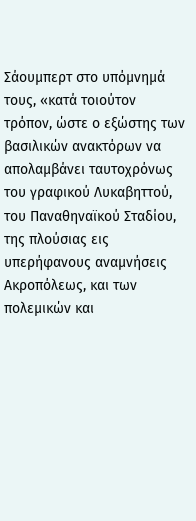Σάουμπερτ στο υπόμνημά τους, «κατά τοιούτον τρόπον, ώστε ο εξώστης των βασιλικών ανακτόρων να απολαμβάνει ταυτοχρόνως του γραφικού Λυκαβηττού, του Παναθηναϊκού Σταδίου, της πλούσιας εις υπερήφανους αναμνήσεις Ακροπόλεως, και των πολεμικών και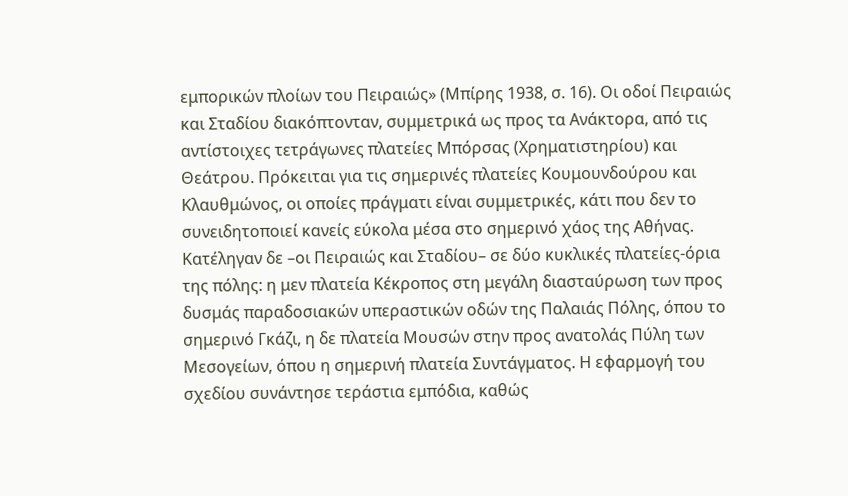εμπορικών πλοίων του Πειραιώς» (Μπίρης 1938, σ. 16). Οι οδοί Πειραιώς και Σταδίου διακόπτονταν, συμμετρικά ως προς τα Ανάκτορα, από τις αντίστοιχες τετράγωνες πλατείες Μπόρσας (Χρηματιστηρίου) και Θεάτρου. Πρόκειται για τις σημερινές πλατείες Κουμουνδούρου και Κλαυθμώνος, οι οποίες πράγματι είναι συμμετρικές, κάτι που δεν το συνειδητοποιεί κανείς εύκολα μέσα στο σημερινό χάος της Αθήνας. Κατέληγαν δε –οι Πειραιώς και Σταδίου– σε δύο κυκλικές πλατείες-όρια της πόλης: η μεν πλατεία Κέκροπος στη μεγάλη διασταύρωση των προς δυσμάς παραδοσιακών υπεραστικών οδών της Παλαιάς Πόλης, όπου το σημερινό Γκάζι, η δε πλατεία Μουσών στην προς ανατολάς Πύλη των Μεσογείων, όπου η σημερινή πλατεία Συντάγματος. Η εφαρμογή του σχεδίου συνάντησε τεράστια εμπόδια, καθώς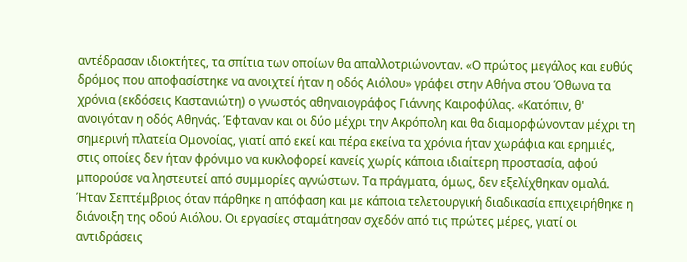αντέδρασαν ιδιοκτήτες, τα σπίτια των οποίων θα απαλλοτριώνονταν. «Ο πρώτος μεγάλος και ευθύς δρόμος που αποφασίστηκε να ανοιχτεί ήταν η οδός Αιόλου» γράφει στην Αθήνα στου Όθωνα τα χρόνια (εκδόσεις Καστανιώτη) ο γνωστός αθηναιογράφος Γιάννης Καιροφύλας. «Κατόπιν, θ' ανοιγόταν η οδός Αθηνάς. Έφταναν και οι δύο μέχρι την Ακρόπολη και θα διαμορφώνονταν μέχρι τη σημερινή πλατεία Ομονοίας, γιατί από εκεί και πέρα εκείνα τα χρόνια ήταν χωράφια και ερημιές, στις οποίες δεν ήταν φρόνιμο να κυκλοφορεί κανείς χωρίς κάποια ιδιαίτερη προστασία, αφού μπορούσε να ληστευτεί από συμμορίες αγνώστων. Τα πράγματα, όμως, δεν εξελίχθηκαν ομαλά. Ήταν Σεπτέμβριος όταν πάρθηκε η απόφαση και με κάποια τελετουργική διαδικασία επιχειρήθηκε η διάνοιξη της οδού Αιόλου. Οι εργασίες σταμάτησαν σχεδόν από τις πρώτες μέρες, γιατί οι αντιδράσεις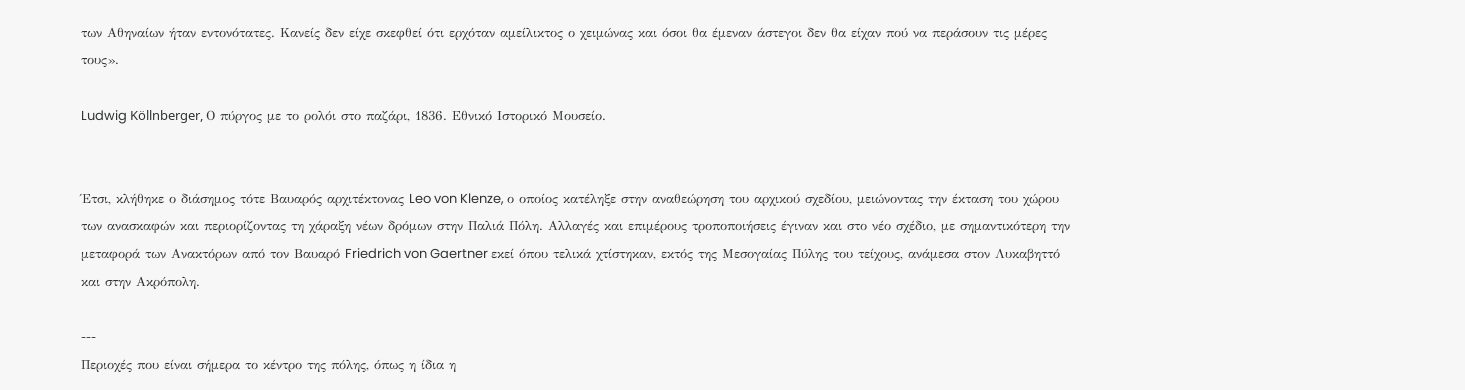των Αθηναίων ήταν εντονότατες. Κανείς δεν είχε σκεφθεί ότι ερχόταν αμείλικτος ο χειμώνας και όσοι θα έμεναν άστεγοι δεν θα είχαν πού να περάσουν τις μέρες τους».

Ludwig Köllnberger, Ο πύργος με το ρολόι στο παζάρι, 1836. Εθνικό Ιστορικό Μουσείο.


Έτσι, κλήθηκε ο διάσημος τότε Βαυαρός αρχιτέκτονας Leo von Klenze, ο οποίος κατέληξε στην αναθεώρηση του αρχικού σχεδίου, μειώνοντας την έκταση του χώρου των ανασκαφών και περιορίζοντας τη χάραξη νέων δρόμων στην Παλιά Πόλη. Αλλαγές και επιμέρους τροποποιήσεις έγιναν και στο νέο σχέδιο, με σημαντικότερη την μεταφορά των Ανακτόρων από τον Βαυαρό Friedrich von Gaertner εκεί όπου τελικά χτίστηκαν, εκτός της Μεσογαίας Πύλης του τείχους, ανάμεσα στον Λυκαβηττό και στην Ακρόπολη.

---
Περιοχές που είναι σήμερα το κέντρο της πόλης, όπως η ίδια η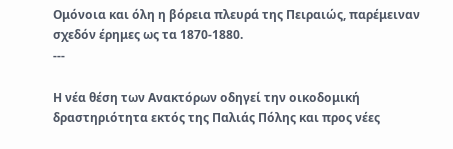Ομόνοια και όλη η βόρεια πλευρά της Πειραιώς, παρέμειναν σχεδόν έρημες ως τα 1870-1880.
---

Η νέα θέση των Ανακτόρων οδηγεί την οικοδομική δραστηριότητα εκτός της Παλιάς Πόλης και προς νέες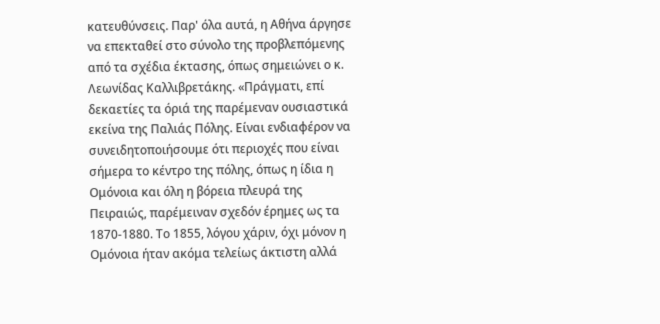κατευθύνσεις. Παρ' όλα αυτά, η Αθήνα άργησε να επεκταθεί στο σύνολο της προβλεπόμενης από τα σχέδια έκτασης, όπως σημειώνει ο κ. Λεωνίδας Καλλιβρετάκης. «Πράγματι, επί δεκαετίες τα όριά της παρέμεναν ουσιαστικά εκείνα της Παλιάς Πόλης. Είναι ενδιαφέρον να συνειδητοποιήσουμε ότι περιοχές που είναι σήμερα το κέντρο της πόλης, όπως η ίδια η Ομόνοια και όλη η βόρεια πλευρά της Πειραιώς, παρέμειναν σχεδόν έρημες ως τα 1870-1880. Το 1855, λόγου χάριν, όχι μόνον η Ομόνοια ήταν ακόμα τελείως άκτιστη αλλά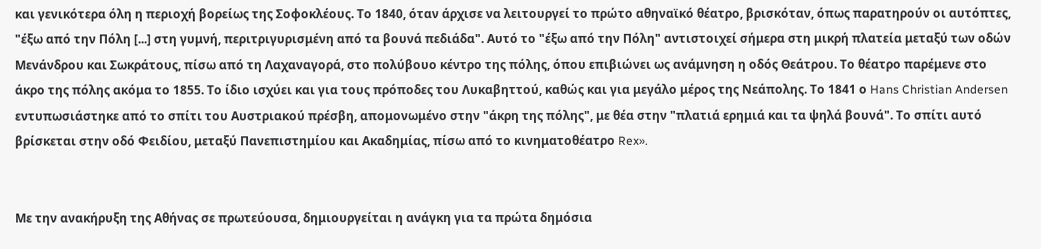και γενικότερα όλη η περιοχή βορείως της Σοφοκλέους. Το 1840, όταν άρχισε να λειτουργεί το πρώτο αθηναϊκό θέατρο, βρισκόταν, όπως παρατηρούν οι αυτόπτες, "έξω από την Πόλη [...] στη γυμνή, περιτριγυρισμένη από τα βουνά πεδιάδα". Αυτό το "έξω από την Πόλη" αντιστοιχεί σήμερα στη μικρή πλατεία μεταξύ των οδών Μενάνδρου και Σωκράτους, πίσω από τη Λαχαναγορά, στο πολύβουο κέντρο της πόλης, όπου επιβιώνει ως ανάμνηση η οδός Θεάτρου. Το θέατρο παρέμενε στο άκρο της πόλης ακόμα το 1855. Το ίδιο ισχύει και για τους πρόποδες του Λυκαβηττού, καθώς και για μεγάλο μέρος της Νεάπολης. Το 1841 ο Hans Christian Andersen εντυπωσιάστηκε από το σπίτι του Αυστριακού πρέσβη, απομονωμένο στην "άκρη της πόλης", με θέα στην "πλατιά ερημιά και τα ψηλά βουνά". Το σπίτι αυτό βρίσκεται στην οδό Φειδίου, μεταξύ Πανεπιστημίου και Ακαδημίας, πίσω από το κινηματοθέατρο Rex».


Με την ανακήρυξη της Αθήνας σε πρωτεύουσα, δημιουργείται η ανάγκη για τα πρώτα δημόσια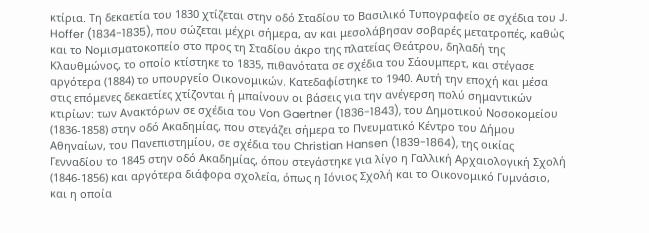κτίρια. Τη δεκαετία του 1830 χτίζεται στην οδό Σταδίου το Βασιλικό Τυπογραφείο σε σχέδια του J. Hoffer (1834-1835), που σώζεται μέχρι σήμερα, αν και μεσολάβησαν σοβαρές μετατροπές, καθώς και το Νομισματοκοπείο στο προς τη Σταδίου άκρο της πλατείας Θεάτρου, δηλαδή της Κλαυθμώνος, το οποίο κτίστηκε το 1835, πιθανότατα σε σχέδια του Σάουμπερτ, και στέγασε αργότερα (1884) το υπουργείο Οικονομικών. Κατεδαφίστηκε το 1940. Αυτή την εποχή και μέσα στις επόμενες δεκαετίες χτίζονται ή μπαίνουν οι βάσεις για την ανέγερση πολύ σημαντικών κτιρίων: των Ανακτόρων σε σχέδια του Von Gaertner (1836-1843), του Δημοτικού Νοσοκομείου (1836-1858) στην οδό Ακαδημίας, που στεγάζει σήμερα το Πνευματικό Κέντρο του Δήμου Αθηναίων, του Πανεπιστημίου, σε σχέδια του Christian Hansen (1839-1864), της οικίας Γενναδίου το 1845 στην οδό Ακαδημίας, όπου στεγάστηκε για λίγο η Γαλλική Αρχαιολογική Σχολή (1846-1856) και αργότερα διάφορα σχολεία, όπως η Ιόνιος Σχολή και το Οικονομικό Γυμνάσιο, και η οποία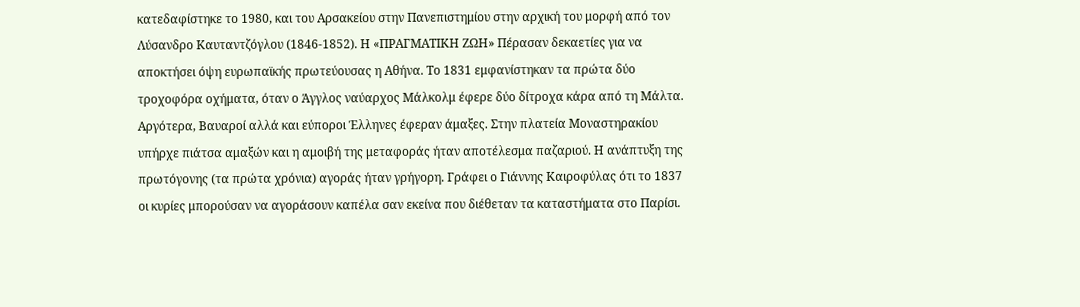κατεδαφίστηκε το 1980, και του Αρσακείου στην Πανεπιστημίου στην αρχική του μορφή από τον Λύσανδρο Καυταντζόγλου (1846-1852). Η «ΠΡΑΓΜΑΤΙΚΗ ΖΩΗ» Πέρασαν δεκαετίες για να αποκτήσει όψη ευρωπαϊκής πρωτεύουσας η Αθήνα. Το 1831 εμφανίστηκαν τα πρώτα δύο τροχοφόρα οχήματα, όταν ο Άγγλος ναύαρχος Μάλκολμ έφερε δύο δίτροχα κάρα από τη Μάλτα. Αργότερα, Βαυαροί αλλά και εύποροι Έλληνες έφεραν άμαξες. Στην πλατεία Μοναστηρακίου υπήρχε πιάτσα αμαξών και η αμοιβή της μεταφοράς ήταν αποτέλεσμα παζαριού. Η ανάπτυξη της πρωτόγονης (τα πρώτα χρόνια) αγοράς ήταν γρήγορη. Γράφει ο Γιάννης Καιροφύλας ότι το 1837 οι κυρίες μπορούσαν να αγοράσουν καπέλα σαν εκείνα που διέθεταν τα καταστήματα στο Παρίσι.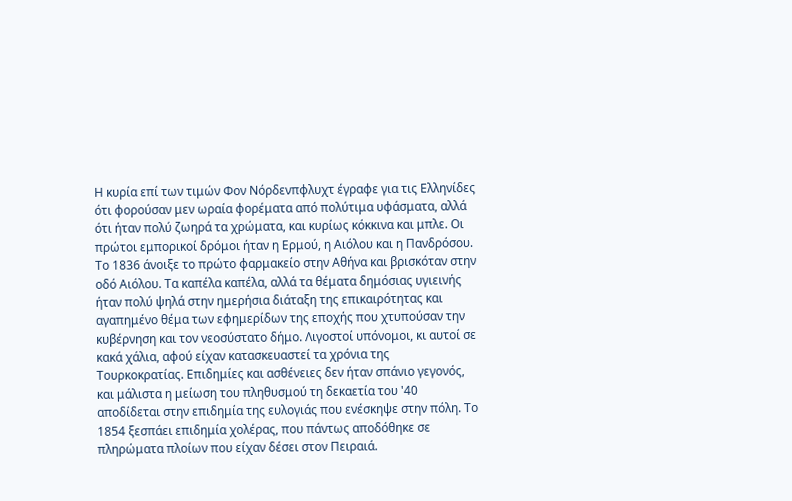Η κυρία επί των τιμών Φον Νόρδενπφλυχτ έγραφε για τις Ελληνίδες ότι φορούσαν μεν ωραία φορέματα από πολύτιμα υφάσματα, αλλά ότι ήταν πολύ ζωηρά τα χρώματα, και κυρίως κόκκινα και μπλε. Οι πρώτοι εμπορικοί δρόμοι ήταν η Ερμού, η Αιόλου και η Πανδρόσου. Το 1836 άνοιξε το πρώτο φαρμακείο στην Αθήνα και βρισκόταν στην οδό Αιόλου. Τα καπέλα καπέλα, αλλά τα θέματα δημόσιας υγιεινής ήταν πολύ ψηλά στην ημερήσια διάταξη της επικαιρότητας και αγαπημένο θέμα των εφημερίδων της εποχής που χτυπούσαν την κυβέρνηση και τον νεοσύστατο δήμο. Λιγοστοί υπόνομοι, κι αυτοί σε κακά χάλια, αφού είχαν κατασκευαστεί τα χρόνια της Τουρκοκρατίας. Επιδημίες και ασθένειες δεν ήταν σπάνιο γεγονός, και μάλιστα η μείωση του πληθυσμού τη δεκαετία του '40 αποδίδεται στην επιδημία της ευλογιάς που ενέσκηψε στην πόλη. Το 1854 ξεσπάει επιδημία χολέρας, που πάντως αποδόθηκε σε πληρώματα πλοίων που είχαν δέσει στον Πειραιά.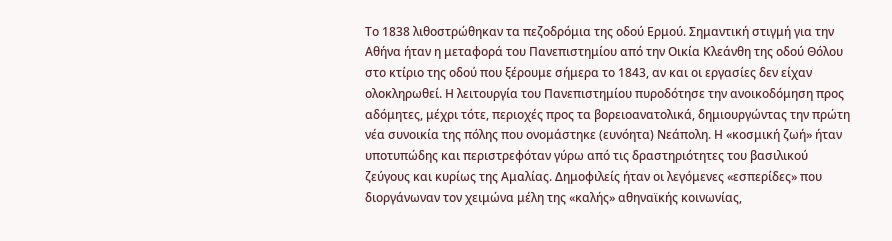Το 1838 λιθοστρώθηκαν τα πεζοδρόμια της οδού Ερμού. Σημαντική στιγμή για την Αθήνα ήταν η μεταφορά του Πανεπιστημίου από την Οικία Κλεάνθη της οδού Θόλου στο κτίριο της οδού που ξέρουμε σήμερα το 1843, αν και οι εργασίες δεν είχαν ολοκληρωθεί. Η λειτουργία του Πανεπιστημίου πυροδότησε την ανοικοδόμηση προς αδόμητες, μέχρι τότε, περιοχές προς τα βορειοανατολικά, δημιουργώντας την πρώτη νέα συνοικία της πόλης που ονομάστηκε (ευνόητα) Νεάπολη. Η «κοσμική ζωή» ήταν υποτυπώδης και περιστρεφόταν γύρω από τις δραστηριότητες του βασιλικού ζεύγους και κυρίως της Αμαλίας. Δημοφιλείς ήταν οι λεγόμενες «εσπερίδες» που διοργάνωναν τον χειμώνα μέλη της «καλής» αθηναϊκής κοινωνίας,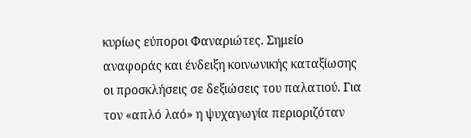κυρίως εύποροι Φαναριώτες. Σημείο αναφοράς και ένδειξη κοινωνικής καταξίωσης οι προσκλήσεις σε δεξιώσεις του παλατιού. Για τον «απλό λαό» η ψυχαγωγία περιοριζόταν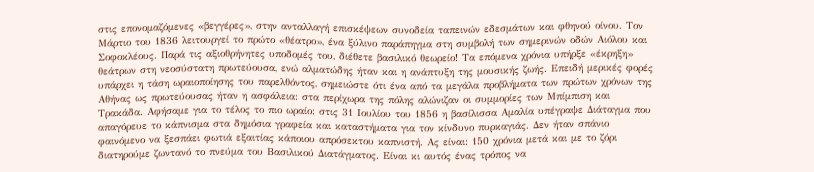στις επονομαζόμενες «βεγγέρες», στην ανταλλαγή επισκέψεων συνοδεία ταπεινών εδεσμάτων και φθηνού οίνου. Τον Μάρτιο του 1836 λειτουργεί το πρώτο «θέατρο», ένα ξύλινο παράπηγμα στη συμβολή των σημερινών οδών Αιόλου και Σοφοκλέους. Παρά τις αξιοθρήνητες υποδομές του, διέθετε βασιλικό θεωρείο! Τα επόμενα χρόνια υπήρξε «έκρηξη» θεάτρων στη νεοσύστατη πρωτεύουσα, ενώ αλματώδης ήταν και η ανάπτυξη της μουσικής ζωής. Επειδή μερικές φορές υπάρχει η τάση ωραιοποίησης του παρελθόντος, σημειώστε ότι ένα από τα μεγάλα προβλήματα των πρώτων χρόνων της Αθήνας ως πρωτεύουσας ήταν η ασφάλεια: στα περίχωρα της πόλης αλώνιζαν οι συμμορίες των Μπίμπιση και Τρακάδα. Αφήσαμε για το τέλος το πιο ωραίο: στις 31 Ιουλίου του 1856 η βασίλισσα Αμαλία υπέγραψε Διάταγμα που απαγόρευε το κάπνισμα στα δημόσια γραφεία και καταστήματα για τον κίνδυνο πυρκαγιάς. Δεν ήταν σπάνιο φαινόμενο να ξεσπάει φωτιά εξαιτίας κάποιου απρόσεκτου καπνιστή. Ας είναι: 150 χρόνια μετά και με το ζόρι διατηρούμε ζωντανό το πνεύμα του Βασιλικού Διατάγματος. Είναι κι αυτός ένας τρόπος να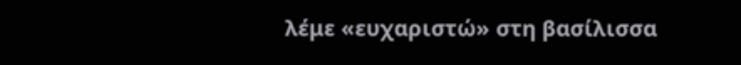λέμε «ευχαριστώ» στη βασίλισσα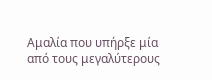Αμαλία που υπήρξε μία από τους μεγαλύτερους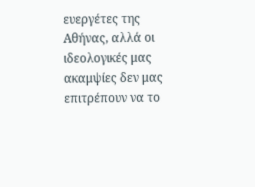ευεργέτες της Αθήνας, αλλά οι ιδεολογικές μας ακαμψίες δεν μας επιτρέπουν να το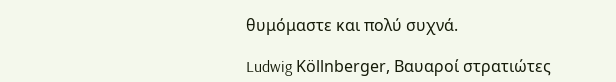θυμόμαστε και πολύ συχνά.

Ludwig Köllnberger, Βαυαροί στρατιώτες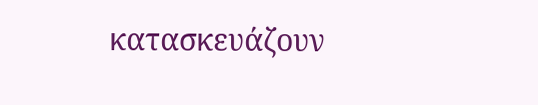κατασκευάζουν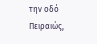την οδό Πειραιώς,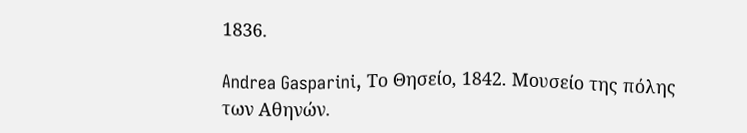1836.

Andrea Gasparini, Το Θησείο, 1842. Mουσείο της πόλης των Αθηνών.